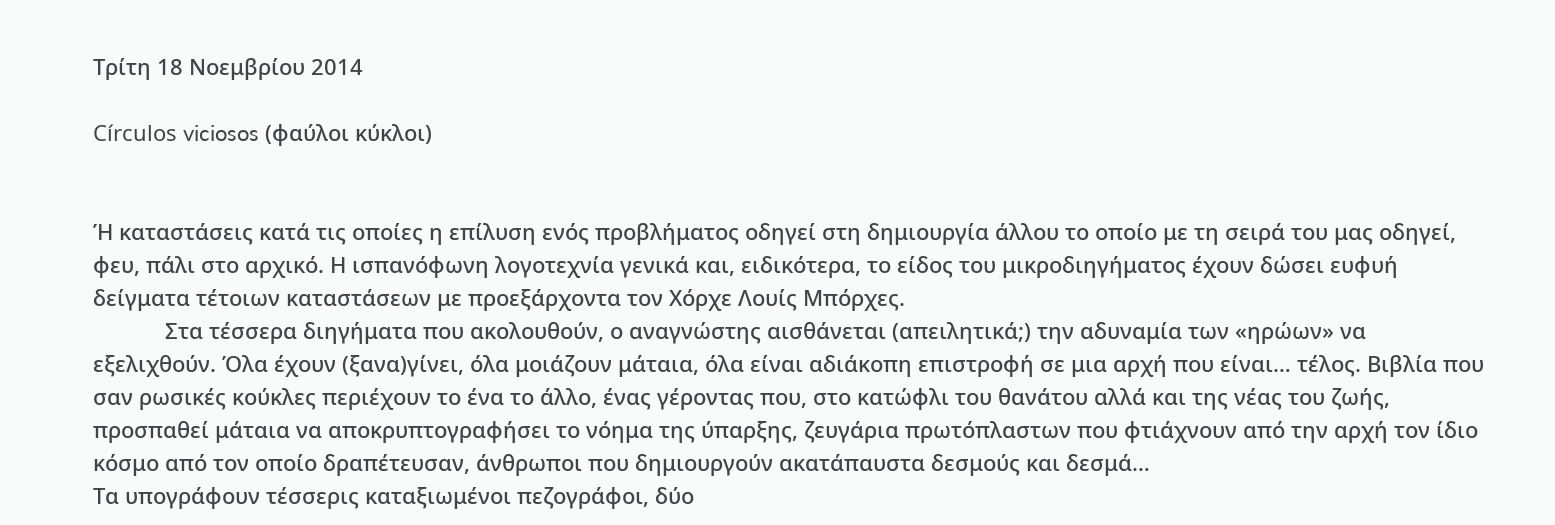Τρίτη 18 Νοεμβρίου 2014

Círculos viciosos (φαύλοι κύκλοι)


Ή καταστάσεις κατά τις οποίες η επίλυση ενός προβλήματος οδηγεί στη δημιουργία άλλου το οποίο με τη σειρά του μας οδηγεί, φευ, πάλι στο αρχικό. Η ισπανόφωνη λογοτεχνία γενικά και, ειδικότερα, το είδος του μικροδιηγήματος έχουν δώσει ευφυή δείγματα τέτοιων καταστάσεων με προεξάρχοντα τον Χόρχε Λουίς Μπόρχες.
            Στα τέσσερα διηγήματα που ακολουθούν, ο αναγνώστης αισθάνεται (απειλητικά;) την αδυναμία των «ηρώων» να εξελιχθούν. Όλα έχουν (ξανα)γίνει, όλα μοιάζουν μάταια, όλα είναι αδιάκοπη επιστροφή σε μια αρχή που είναι… τέλος. Βιβλία που σαν ρωσικές κούκλες περιέχουν το ένα το άλλο, ένας γέροντας που, στο κατώφλι του θανάτου αλλά και της νέας του ζωής, προσπαθεί μάταια να αποκρυπτογραφήσει το νόημα της ύπαρξης, ζευγάρια πρωτόπλαστων που φτιάχνουν από την αρχή τον ίδιο κόσμο από τον οποίο δραπέτευσαν, άνθρωποι που δημιουργούν ακατάπαυστα δεσμούς και δεσμά…
Τα υπογράφουν τέσσερις καταξιωμένοι πεζογράφοι, δύο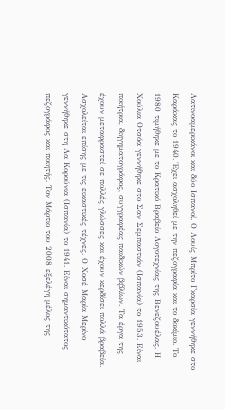Λατινοαμερικάνοι και δύο Ισπανοί. Ο Λουίς Μπρίτο Γκαρσία γεννήθηκε στο Καράκας το 1940. Έχει ασχοληθεί με την πεζογραφία και το δοκίμιο. Το 1980 τιμήθηκε με το Κρατικό Βραβείο Λογοτεχνίας της Βενεζουέλας. Η Χούλια Οτσόα γεννήθηκε στο Σαν Σεμπαστιάν (Ισπανία) το 1953. Είναι ποιήτρια, διηγηματογράφος, συγγραφέας παιδικών βιβλίων. Τα έργα της έχουν μεταφραστεί σε πολλές γλώσσες και έχουν κερδίσει πολλά βραβεία. Ασχολείται επίσης με τις εικαστικές τέχνες. Ο Χοσέ Μαρία Μερίνο γεννήθηκε στη Λα Κορούνια (Ισπανία) το 1941. Είναι σημαντικότατος πεζογράφος και ποιητής. Τον Μάρτιο του 2008 εξελέγη μέλος της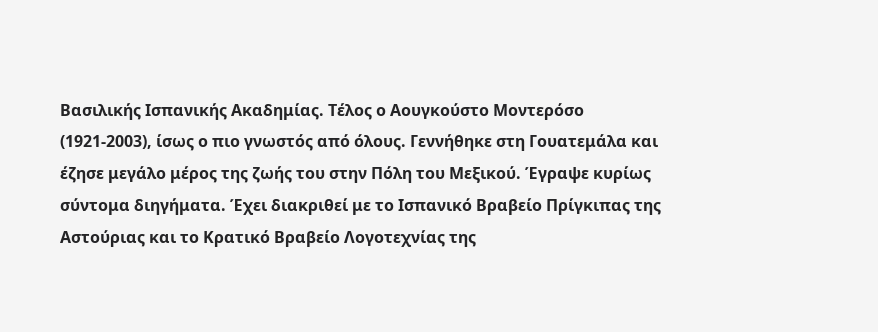Βασιλικής Ισπανικής Ακαδημίας. Τέλος ο Αουγκούστο Μοντερόσο (1921-2003), ίσως ο πιο γνωστός από όλους. Γεννήθηκε στη Γουατεμάλα και έζησε μεγάλο μέρος της ζωής του στην Πόλη του Μεξικού. Έγραψε κυρίως σύντομα διηγήματα. Έχει διακριθεί με το Ισπανικό Βραβείο Πρίγκιπας της Αστούριας και το Κρατικό Βραβείο Λογοτεχνίας της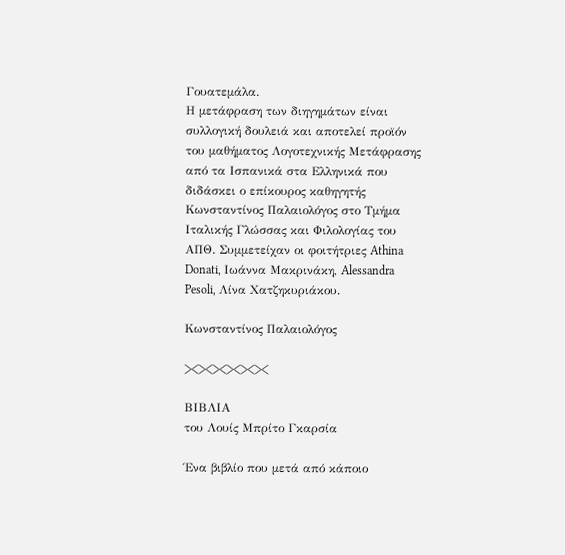Γουατεμάλα.
Η μετάφραση των διηγημάτων είναι συλλογική δουλειά και αποτελεί προϊόν του μαθήματος Λογοτεχνικής Μετάφρασης από τα Ισπανικά στα Ελληνικά που διδάσκει ο επίκουρος καθηγητής Κωνσταντίνος Παλαιολόγος στο Τμήμα Ιταλικής Γλώσσας και Φιλολογίας του ΑΠΘ. Συμμετείχαν οι φοιτήτριες Athina Donati, Ιωάννα Μακρινάκη, Alessandra Pesoli, Λίνα Χατζηκυριάκου.

Κωνσταντίνος Παλαιολόγος

><><><><><><

ΒΙΒΛΙΑ
του Λουίς Μπρίτο Γκαρσία

Ένα βιβλίο που μετά από κάποιο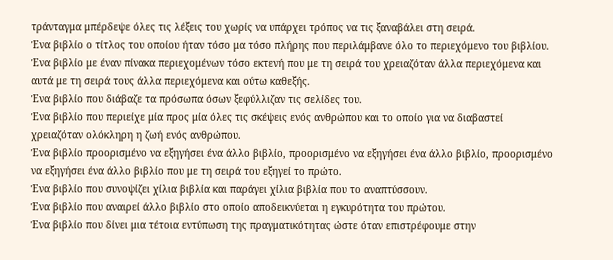τράνταγμα μπέρδεψε όλες τις λέξεις του χωρίς να υπάρχει τρόπος να τις ξαναβάλει στη σειρά.
Ένα βιβλίο ο τίτλος του οποίου ήταν τόσο μα τόσο πλήρης που περιλάμβανε όλο το περιεχόμενο του βιβλίου.
Ένα βιβλίο με έναν πίνακα περιεχομένων τόσο εκτενή που με τη σειρά του χρειαζόταν άλλα περιεχόμενα και αυτά με τη σειρά τους άλλα περιεχόμενα και ούτω καθεξής.
Ένα βιβλίο που διάβαζε τα πρόσωπα όσων ξεφύλλιζαν τις σελίδες του.
Ένα βιβλίο που περιείχε μία προς μία όλες τις σκέψεις ενός ανθρώπου και το οποίο για να διαβαστεί χρειαζόταν ολόκληρη η ζωή ενός ανθρώπου.
Ένα βιβλίο προορισμένο να εξηγήσει ένα άλλο βιβλίο, προορισμένο να εξηγήσει ένα άλλο βιβλίο, προορισμένο να εξηγήσει ένα άλλο βιβλίο που με τη σειρά του εξηγεί το πρώτο.
Ένα βιβλίο που συνοψίζει χίλια βιβλία και παράγει χίλια βιβλία που το αναπτύσσουν.
Ένα βιβλίο που αναιρεί άλλο βιβλίο στο οποίο αποδεικνύεται η εγκυρότητα του πρώτου.
Ένα βιβλίο που δίνει μια τέτοια εντύπωση της πραγματικότητας ώστε όταν επιστρέφουμε στην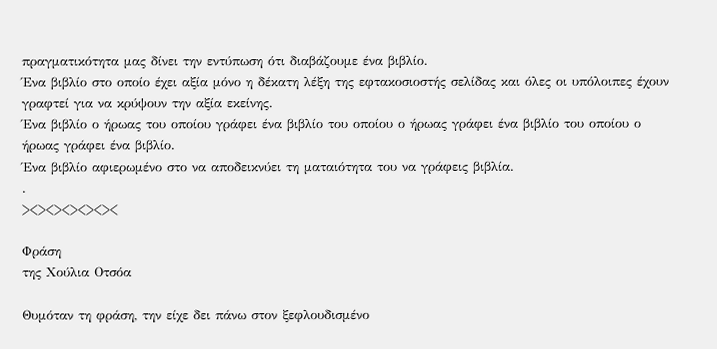πραγματικότητα μας δίνει την εντύπωση ότι διαβάζουμε ένα βιβλίο.
Ένα βιβλίο στο οποίο έχει αξία μόνο η δέκατη λέξη της εφτακοσιοστής σελίδας και όλες οι υπόλοιπες έχουν γραφτεί για να κρύψουν την αξία εκείνης.
Ένα βιβλίο ο ήρωας του οποίου γράφει ένα βιβλίο του οποίου ο ήρωας γράφει ένα βιβλίο του οποίου ο ήρωας γράφει ένα βιβλίο.
Ένα βιβλίο αφιερωμένο στο να αποδεικνύει τη ματαιότητα του να γράφεις βιβλία.
.
><><><><><><

Φράση
της Χούλια Οτσόα

Θυμόταν τη φράση, την είχε δει πάνω στον ξεφλουδισμένο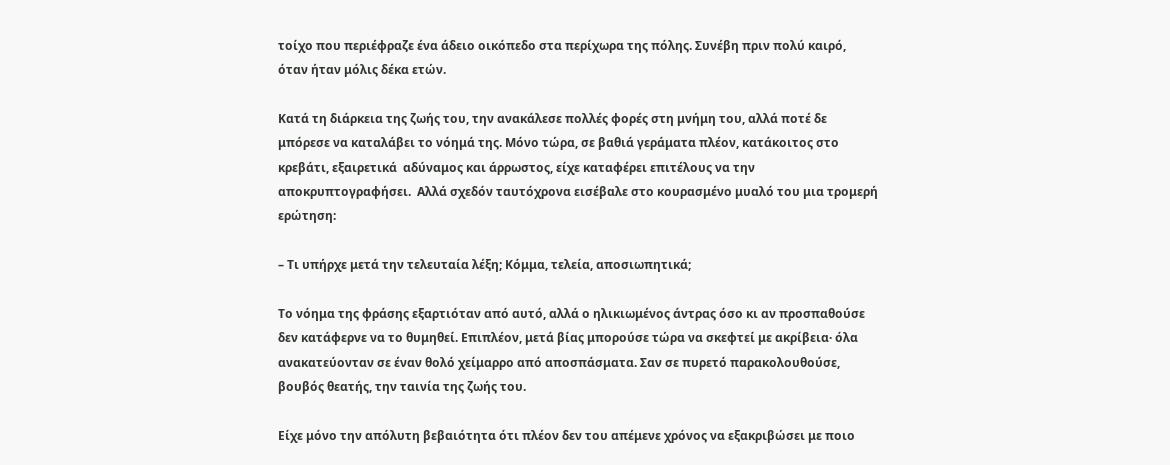τοίχο που περιέφραζε ένα άδειο οικόπεδο στα περίχωρα της πόλης. Συνέβη πριν πολύ καιρό, όταν ήταν μόλις δέκα ετών.

Κατά τη διάρκεια της ζωής του, την ανακάλεσε πολλές φορές στη μνήμη του, αλλά ποτέ δε μπόρεσε να καταλάβει το νόημά της. Μόνο τώρα, σε βαθιά γεράματα πλέον, κατάκοιτος στο κρεβάτι, εξαιρετικά  αδύναμος και άρρωστος, είχε καταφέρει επιτέλους να την αποκρυπτογραφήσει.  Αλλά σχεδόν ταυτόχρονα εισέβαλε στο κουρασμένο μυαλό του μια τρομερή ερώτηση:

– Τι υπήρχε μετά την τελευταία λέξη; Κόμμα, τελεία, αποσιωπητικά;

Το νόημα της φράσης εξαρτιόταν από αυτό, αλλά ο ηλικιωμένος άντρας όσο κι αν προσπαθούσε δεν κατάφερνε να το θυμηθεί. Επιπλέον, μετά βίας μπορούσε τώρα να σκεφτεί με ακρίβεια· όλα ανακατεύονταν σε έναν θολό χείμαρρο από αποσπάσματα. Σαν σε πυρετό παρακολουθούσε, βουβός θεατής, την ταινία της ζωής του.

Είχε μόνο την απόλυτη βεβαιότητα ότι πλέον δεν του απέμενε χρόνος να εξακριβώσει με ποιο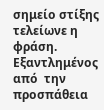σημείο στίξης τελείωνε η φράση. Εξαντλημένος από  την προσπάθεια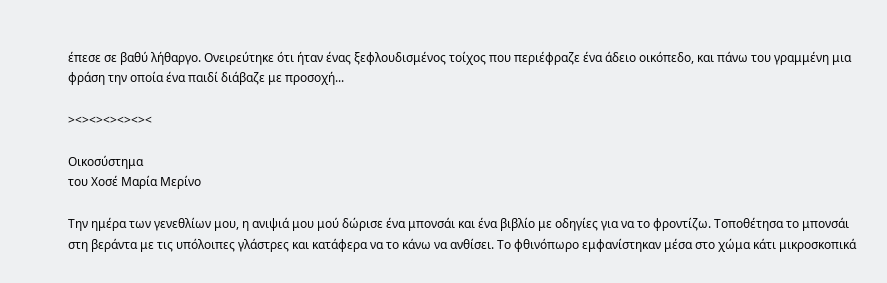έπεσε σε βαθύ λήθαργο. Ονειρεύτηκε ότι ήταν ένας ξεφλουδισμένος τοίχος που περιέφραζε ένα άδειο οικόπεδο, και πάνω του γραμμένη μια φράση την οποία ένα παιδί διάβαζε με προσοχή...

><><><><><><

Οικοσύστημα
του Χοσέ Μαρία Μερίνο

Την ημέρα των γενεθλίων μου, η ανιψιά μου μού δώρισε ένα μπονσάι και ένα βιβλίο με οδηγίες για να το φροντίζω. Τοποθέτησα το μπονσάι στη βεράντα με τις υπόλοιπες γλάστρες και κατάφερα να το κάνω να ανθίσει. Το φθινόπωρο εμφανίστηκαν μέσα στο χώμα κάτι μικροσκοπικά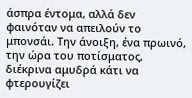άσπρα έντομα, αλλά δεν φαινόταν να απειλούν το μπονσάι. Την άνοιξη, ένα πρωινό, την ώρα του ποτίσματος, διέκρινα αμυδρά κάτι να φτερουγίζει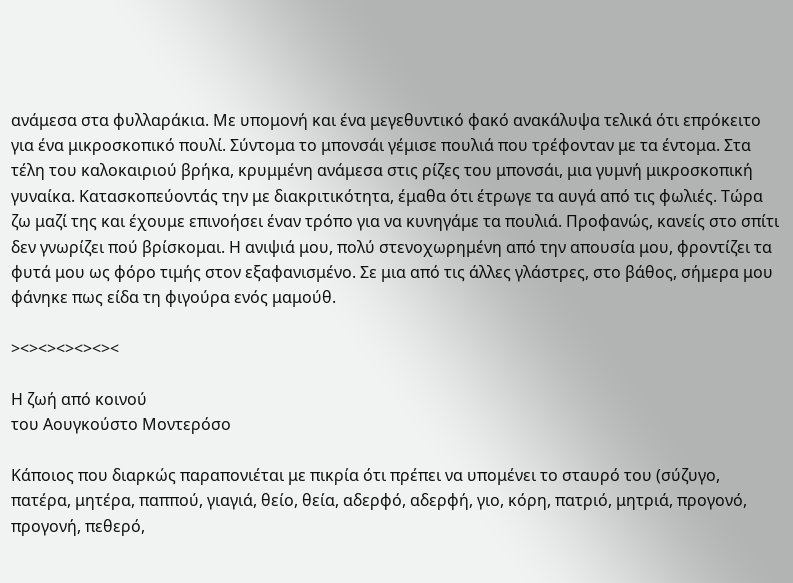ανάμεσα στα φυλλαράκια. Με υπομονή και ένα μεγεθυντικό φακό ανακάλυψα τελικά ότι επρόκειτο για ένα μικροσκοπικό πουλί. Σύντομα το μπονσάι γέμισε πουλιά που τρέφονταν με τα έντομα. Στα τέλη του καλοκαιριού βρήκα, κρυμμένη ανάμεσα στις ρίζες του μπονσάι, μια γυμνή μικροσκοπική γυναίκα. Κατασκοπεύοντάς την με διακριτικότητα, έμαθα ότι έτρωγε τα αυγά από τις φωλιές. Τώρα ζω μαζί της και έχουμε επινοήσει έναν τρόπο για να κυνηγάμε τα πουλιά. Προφανώς, κανείς στο σπίτι δεν γνωρίζει πού βρίσκομαι. Η ανιψιά μου, πολύ στενοχωρημένη από την απουσία μου, φροντίζει τα φυτά μου ως φόρο τιμής στον εξαφανισμένο. Σε μια από τις άλλες γλάστρες, στο βάθος, σήμερα μου φάνηκε πως είδα τη φιγούρα ενός μαμούθ.

><><><><><><

Η ζωή από κοινού
του Αουγκούστο Μοντερόσο

Κάποιος που διαρκώς παραπονιέται με πικρία ότι πρέπει να υπομένει το σταυρό του (σύζυγο, πατέρα, μητέρα, παππού, γιαγιά, θείο, θεία, αδερφό, αδερφή, γιο, κόρη, πατριό, μητριά, προγονό, προγονή, πεθερό,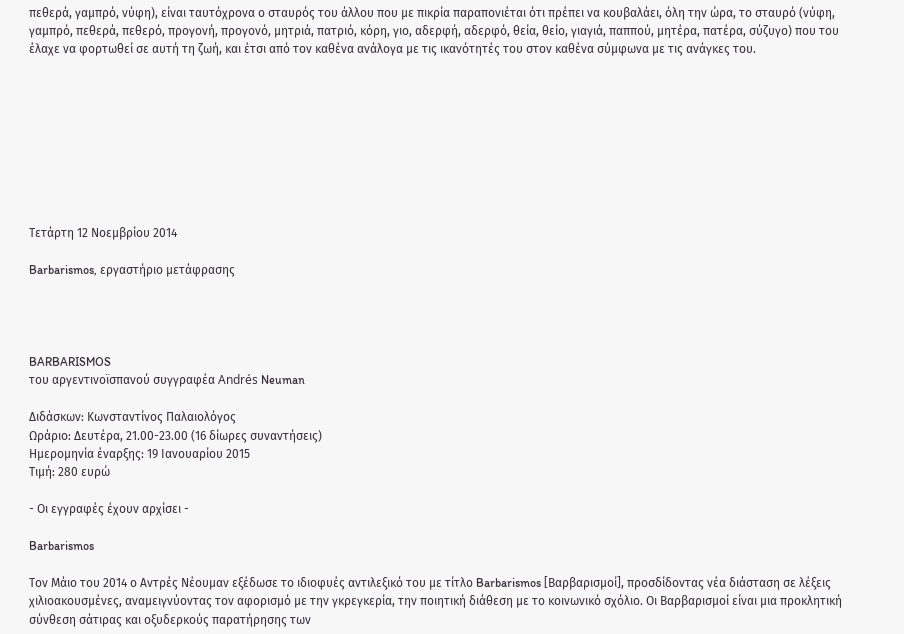πεθερά, γαμπρό, νύφη), είναι ταυτόχρονα ο σταυρός του άλλου που με πικρία παραπονιέται ότι πρέπει να κουβαλάει, όλη την ώρα, το σταυρό (νύφη, γαμπρό, πεθερά, πεθερό, προγονή, προγονό, μητριά, πατριό, κόρη, γιο, αδερφή, αδερφό, θεία, θείο, γιαγιά, παππού, μητέρα, πατέρα, σύζυγο) που του έλαχε να φορτωθεί σε αυτή τη ζωή, και έτσι από τον καθένα ανάλογα με τις ικανότητές του στον καθένα σύμφωνα με τις ανάγκες του.









Τετάρτη 12 Νοεμβρίου 2014

Barbarismos, εργαστήριο μετάφρασης




BARBARISMOS
του αργεντινοϊσπανού συγγραφέα Andrés Neuman

Διδάσκων: Κωνσταντίνος Παλαιολόγος
Ωράριο: Δευτέρα, 21.00-23.00 (16 δίωρες συναντήσεις)
Ημερομηνία έναρξης: 19 Ιανουαρίου 2015
Τιμή: 280 ευρώ

- Οι εγγραφές έχουν αρχίσει -

Barbarismos

Τον Μάιο του 2014 ο Αντρές Νέουμαν εξέδωσε το ιδιοφυές αντιλεξικό του με τίτλο Barbarismos [Βαρβαρισμοί], προσδίδοντας νέα διάσταση σε λέξεις χιλιοακουσμένες, αναμειγνύοντας τον αφορισμό με την γκρεγκερία, την ποιητική διάθεση με το κοινωνικό σχόλιο. Οι Βαρβαρισμοί είναι μια προκλητική σύνθεση σάτιρας και οξυδερκούς παρατήρησης των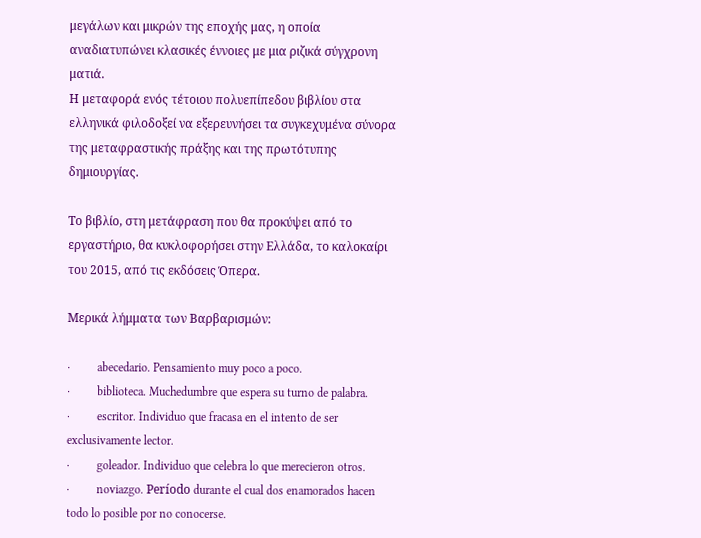μεγάλων και μικρών της εποχής μας, η οποία αναδιατυπώνει κλασικές έννοιες με μια ριζικά σύγχρονη ματιά.
Η μεταφορά ενός τέτοιου πολυεπίπεδου βιβλίου στα ελληνικά φιλοδοξεί να εξερευνήσει τα συγκεχυμένα σύνορα της μεταφραστικής πράξης και της πρωτότυπης δημιουργίας.

Το βιβλίο, στη μετάφραση που θα προκύψει από το εργαστήριο, θα κυκλοφορήσει στην Ελλάδα, το καλοκαίρι του 2015, από τις εκδόσεις Όπερα.

Μερικά λήμματα των Βαρβαρισμών:

·         abecedario. Pensamiento muy poco a poco.
·         biblioteca. Muchedumbre que espera su turno de palabra.
·         escritor. Individuo que fracasa en el intento de ser exclusivamente lector.
·         goleador. Individuo que celebra lo que merecieron otros.
·         noviazgo. Período durante el cual dos enamorados hacen todo lo posible por no conocerse.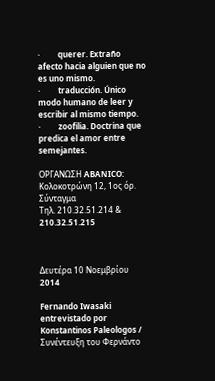·         querer. Extraño afecto hacia alguien que no es uno mismo.
·         traducción. Único modo humano de leer y escribir al mismo tiempo.
·         zoofilia. Doctrina que predica el amor entre semejantes.

ΟΡΓΑΝΩΣΗ ABANICO:
Κολοκοτρώνη 12, 1ος όρ.
Σύνταγμα
Τηλ. 210.32.51.214 & 210.32.51.215



Δευτέρα 10 Νοεμβρίου 2014

Fernando Iwasaki entrevistado por Konstantinos Paleologos / Συνέντευξη του Φερνάντο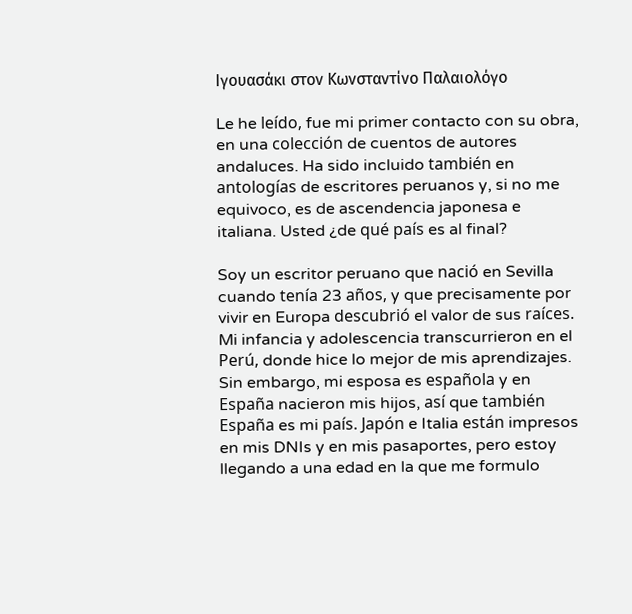Ιγουασάκι στον Κωνσταντίνο Παλαιολόγο

Le he leído, fue mi primer contacto con su obra, en una colección de cuentos de autores andaluces. Ha sido incluido también en antologías de escritores peruanos y, si no me equivoco, es de ascendencia japonesa e italiana. Usted ¿de qué país es al final?

Soy un escritor peruano que nació en Sevilla cuando tenía 23 años, y que precisamente por vivir en Europa descubrió el valor de sus raíces. Mi infancia y adolescencia transcurrieron en el Perú, donde hice lo mejor de mis aprendizajes. Sin embargo, mi esposa es española y en España nacieron mis hijos, así que también España es mi país. Japón e Italia están impresos en mis DNIs y en mis pasaportes, pero estoy llegando a una edad en la que me formulo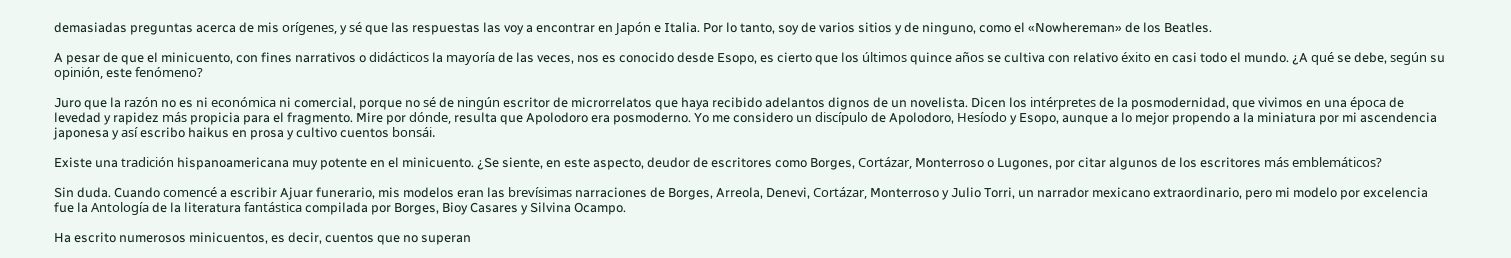demasiadas preguntas acerca de mis orígenes, y sé que las respuestas las voy a encontrar en Japón e Italia. Por lo tanto, soy de varios sitios y de ninguno, como el «Nowhereman» de los Beatles.

A pesar de que el minicuento, con fines narrativos o didácticos la mayoría de las veces, nos es conocido desde Esopo, es cierto que los últimos quince años se cultiva con relativo éxito en casi todo el mundo. ¿A qué se debe, según su opinión, este fenómeno?

Juro que la razón no es ni económica ni comercial, porque no sé de ningún escritor de microrrelatos que haya recibido adelantos dignos de un novelista. Dicen los intérpretes de la posmodernidad, que vivimos en una época de levedad y rapidez más propicia para el fragmento. Mire por dónde, resulta que Apolodoro era posmoderno. Yo me considero un discípulo de Apolodoro, Hesíodo y Esopo, aunque a lo mejor propendo a la miniatura por mi ascendencia japonesa y así escribo haikus en prosa y cultivo cuentos bonsái.

Existe una tradición hispanoamericana muy potente en el minicuento. ¿Se siente, en este aspecto, deudor de escritores como Borges, Cortázar, Monterroso o Lugones, por citar algunos de los escritores más emblemáticos?

Sin duda. Cuando comencé a escribir Ajuar funerario, mis modelos eran las brevísimas narraciones de Borges, Arreola, Denevi, Cortázar, Monterroso y Julio Torri, un narrador mexicano extraordinario, pero mi modelo por excelencia fue la Antología de la literatura fantástica compilada por Borges, Bioy Casares y Silvina Ocampo.

Ha escrito numerosos minicuentos, es decir, cuentos que no superan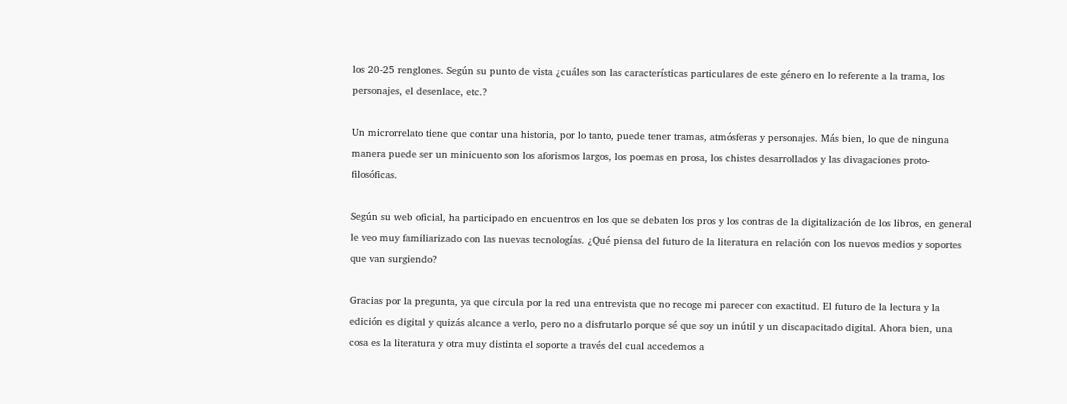los 20-25 renglones. Según su punto de vista ¿cuáles son las características particulares de este género en lo referente a la trama, los personajes, el desenlace, etc.?

Un microrrelato tiene que contar una historia, por lo tanto, puede tener tramas, atmósferas y personajes. Más bien, lo que de ninguna manera puede ser un minicuento son los aforismos largos, los poemas en prosa, los chistes desarrollados y las divagaciones proto-filosóficas.

Según su web oficial, ha participado en encuentros en los que se debaten los pros y los contras de la digitalización de los libros, en general le veo muy familiarizado con las nuevas tecnologías. ¿Qué piensa del futuro de la literatura en relación con los nuevos medios y soportes que van surgiendo?

Gracias por la pregunta, ya que circula por la red una entrevista que no recoge mi parecer con exactitud. El futuro de la lectura y la edición es digital y quizás alcance a verlo, pero no a disfrutarlo porque sé que soy un inútil y un discapacitado digital. Ahora bien, una cosa es la literatura y otra muy distinta el soporte a través del cual accedemos a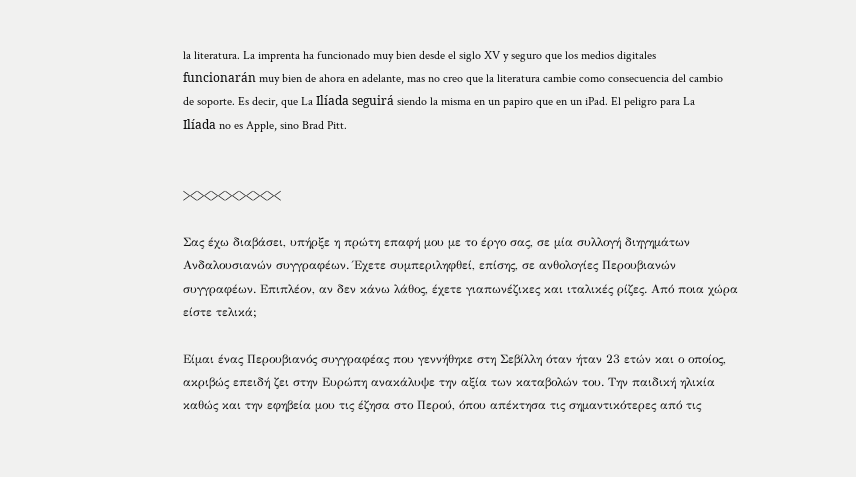la literatura. La imprenta ha funcionado muy bien desde el siglo XV y seguro que los medios digitales funcionarán muy bien de ahora en adelante, mas no creo que la literatura cambie como consecuencia del cambio de soporte. Es decir, que La Ilíada seguirá siendo la misma en un papiro que en un iPad. El peligro para La Ilíada no es Apple, sino Brad Pitt.


><><><><><><><

Σας έχω διαβάσει, υπήρξε η πρώτη επαφή μου με το έργο σας, σε μία συλλογή διηγημάτων Ανδαλουσιανών συγγραφέων. Έχετε συμπεριληφθεί, επίσης, σε ανθολογίες Περουβιανών συγγραφέων. Επιπλέον, αν δεν κάνω λάθος, έχετε γιαπωνέζικες και ιταλικές ρίζες. Από ποια χώρα είστε τελικά;

Είμαι ένας Περουβιανός συγγραφέας που γεννήθηκε στη Σεβίλλη όταν ήταν 23 ετών και ο οποίος, ακριβώς επειδή ζει στην Ευρώπη ανακάλυψε την αξία των καταβολών του. Την παιδική ηλικία καθώς και την εφηβεία μου τις έζησα στο Περού, όπου απέκτησα τις σημαντικότερες από τις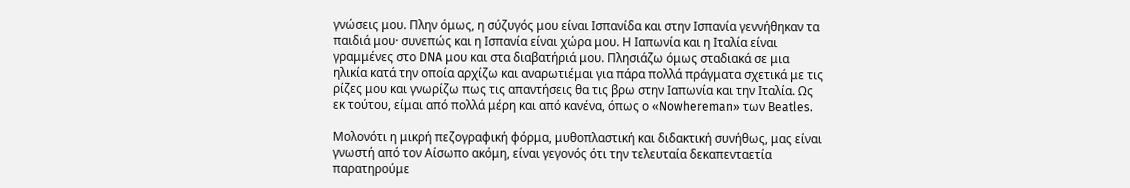γνώσεις μου. Πλην όμως, η σύζυγός μου είναι Ισπανίδα και στην Ισπανία γεννήθηκαν τα παιδιά μου· συνεπώς και η Ισπανία είναι χώρα μου. Η Ιαπωνία και η Ιταλία είναι γραμμένες στο DNA μου και στα διαβατήριά μου. Πλησιάζω όμως σταδιακά σε μια ηλικία κατά την οποία αρχίζω και αναρωτιέμαι για πάρα πολλά πράγματα σχετικά με τις ρίζες μου και γνωρίζω πως τις απαντήσεις θα τις βρω στην Ιαπωνία και την Ιταλία. Ως εκ τούτου, είμαι από πολλά μέρη και από κανένα, όπως ο «Nowhereman» των Beatles.

Μολονότι η μικρή πεζογραφική φόρμα, μυθοπλαστική και διδακτική συνήθως, μας είναι γνωστή από τον Αίσωπο ακόμη, είναι γεγονός ότι την τελευταία δεκαπενταετία παρατηρούμε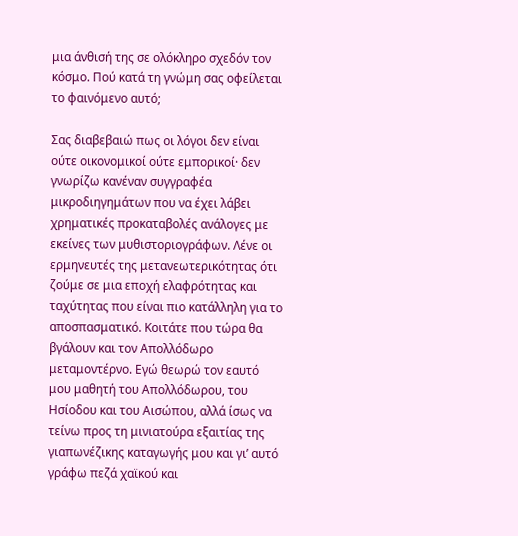μια άνθισή της σε ολόκληρο σχεδόν τον κόσμο. Πού κατά τη γνώμη σας οφείλεται το φαινόμενο αυτό;

Σας διαβεβαιώ πως οι λόγοι δεν είναι ούτε οικονομικοί ούτε εμπορικοί· δεν γνωρίζω κανέναν συγγραφέα μικροδιηγημάτων που να έχει λάβει χρηματικές προκαταβολές ανάλογες με εκείνες των μυθιστοριογράφων. Λένε οι ερμηνευτές της μετανεωτερικότητας ότι ζούμε σε μια εποχή ελαφρότητας και ταχύτητας που είναι πιο κατάλληλη για το αποσπασματικό. Κοιτάτε που τώρα θα βγάλουν και τον Απολλόδωρο μεταμοντέρνο. Εγώ θεωρώ τον εαυτό μου μαθητή του Απολλόδωρου, του Ησίοδου και του Αισώπου, αλλά ίσως να τείνω προς τη μινιατούρα εξαιτίας της γιαπωνέζικης καταγωγής μου και γι’ αυτό γράφω πεζά χαϊκού και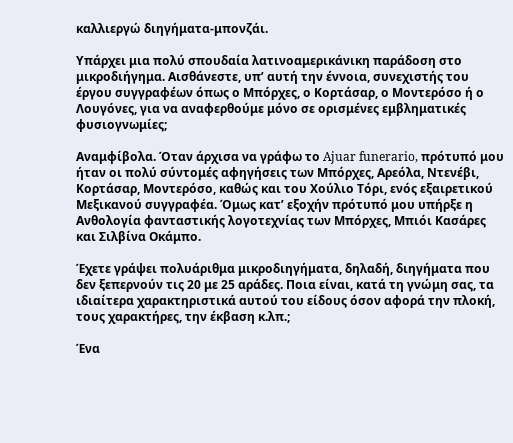καλλιεργώ διηγήματα-μπονζάι.

Υπάρχει μια πολύ σπουδαία λατινοαμερικάνικη παράδοση στο μικροδιήγημα. Αισθάνεστε, υπ’ αυτή την έννοια, συνεχιστής του έργου συγγραφέων όπως ο Μπόρχες, ο Κορτάσαρ, ο Μοντερόσο ή ο Λουγόνες, για να αναφερθούμε μόνο σε ορισμένες εμβληματικές φυσιογνωμίες;

Αναμφίβολα. Όταν άρχισα να γράφω το Ajuar funerario, πρότυπό μου ήταν οι πολύ σύντομές αφηγήσεις των Μπόρχες, Αρεόλα, Ντενέβι, Κορτάσαρ, Μοντερόσο, καθώς και του Χούλιο Τόρι, ενός εξαιρετικού Μεξικανού συγγραφέα. Όμως κατ’ εξοχήν πρότυπό μου υπήρξε η Ανθολογία φανταστικής λογοτεχνίας των Μπόρχες, Μπιόι Κασάρες και Σιλβίνα Οκάμπο.

Έχετε γράψει πολυάριθμα μικροδιηγήματα, δηλαδή, διηγήματα που δεν ξεπερνούν τις 20 με 25 αράδες. Ποια είναι, κατά τη γνώμη σας, τα ιδιαίτερα χαρακτηριστικά αυτού του είδους όσον αφορά την πλοκή, τους χαρακτήρες, την έκβαση κ.λπ.;

Ένα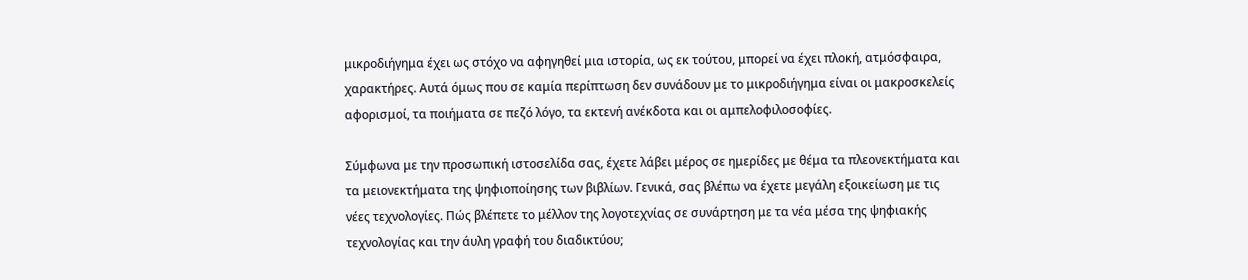μικροδιήγημα έχει ως στόχο να αφηγηθεί μια ιστορία, ως εκ τούτου, μπορεί να έχει πλοκή, ατμόσφαιρα, χαρακτήρες. Αυτά όμως που σε καμία περίπτωση δεν συνάδουν με το μικροδιήγημα είναι οι μακροσκελείς αφορισμοί, τα ποιήματα σε πεζό λόγο, τα εκτενή ανέκδοτα και οι αμπελοφιλοσοφίες.

Σύμφωνα με την προσωπική ιστοσελίδα σας, έχετε λάβει μέρος σε ημερίδες με θέμα τα πλεονεκτήματα και τα μειονεκτήματα της ψηφιοποίησης των βιβλίων. Γενικά, σας βλέπω να έχετε μεγάλη εξοικείωση με τις νέες τεχνολογίες. Πώς βλέπετε το μέλλον της λογοτεχνίας σε συνάρτηση με τα νέα μέσα της ψηφιακής τεχνολογίας και την άυλη γραφή του διαδικτύου;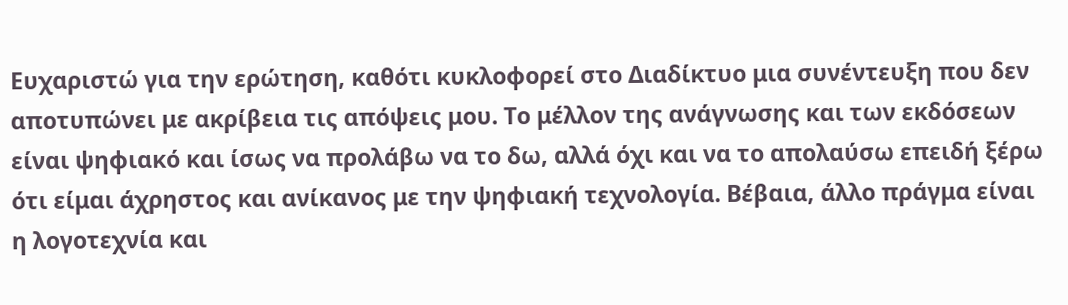Ευχαριστώ για την ερώτηση, καθότι κυκλοφορεί στο Διαδίκτυο μια συνέντευξη που δεν αποτυπώνει με ακρίβεια τις απόψεις μου. Το μέλλον της ανάγνωσης και των εκδόσεων είναι ψηφιακό και ίσως να προλάβω να το δω, αλλά όχι και να το απολαύσω επειδή ξέρω ότι είμαι άχρηστος και ανίκανος με την ψηφιακή τεχνολογία. Βέβαια, άλλο πράγμα είναι η λογοτεχνία και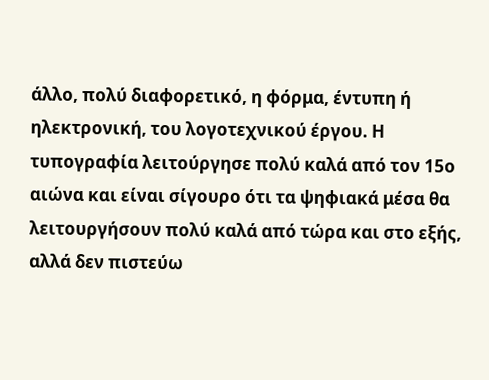άλλο, πολύ διαφορετικό, η φόρμα, έντυπη ή ηλεκτρονική, του λογοτεχνικού έργου. Η τυπογραφία λειτούργησε πολύ καλά από τον 15ο αιώνα και είναι σίγουρο ότι τα ψηφιακά μέσα θα λειτουργήσουν πολύ καλά από τώρα και στο εξής, αλλά δεν πιστεύω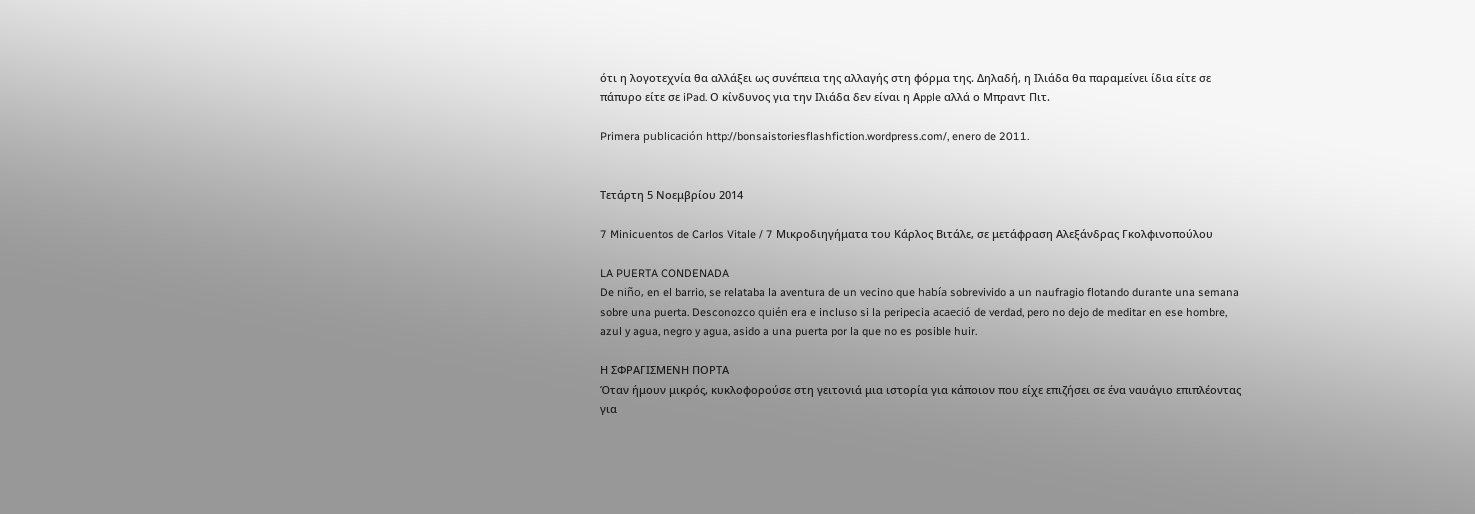ότι η λογοτεχνία θα αλλάξει ως συνέπεια της αλλαγής στη φόρμα της. Δηλαδή, η Ιλιάδα θα παραμείνει ίδια είτε σε πάπυρο είτε σε iPad. Ο κίνδυνος για την Ιλιάδα δεν είναι η Αpple αλλά ο Μπραντ Πιτ.

Primera publicación http://bonsaistoriesflashfiction.wordpress.com/, enero de 2011.


Τετάρτη 5 Νοεμβρίου 2014

7 Minicuentos de Carlos Vitale / 7 Μικροδιηγήματα του Κάρλος Βιτάλε, σε μετάφραση Αλεξάνδρας Γκολφινοπούλου

LA PUERTA CONDENADA
De niño, en el barrio, se relataba la aventura de un vecino que había sobrevivido a un naufragio flotando durante una semana sobre una puerta. Desconozco quién era e incluso si la peripecia acaeció de verdad, pero no dejo de meditar en ese hombre, azul y agua, negro y agua, asido a una puerta por la que no es posible huir.

Η ΣΦΡΑΓΙΣΜΕΝΗ ΠΟΡΤΑ
Όταν ήμουν μικρός, κυκλοφορούσε στη γειτονιά μια ιστορία για κάποιον που είχε επιζήσει σε ένα ναυάγιο επιπλέοντας για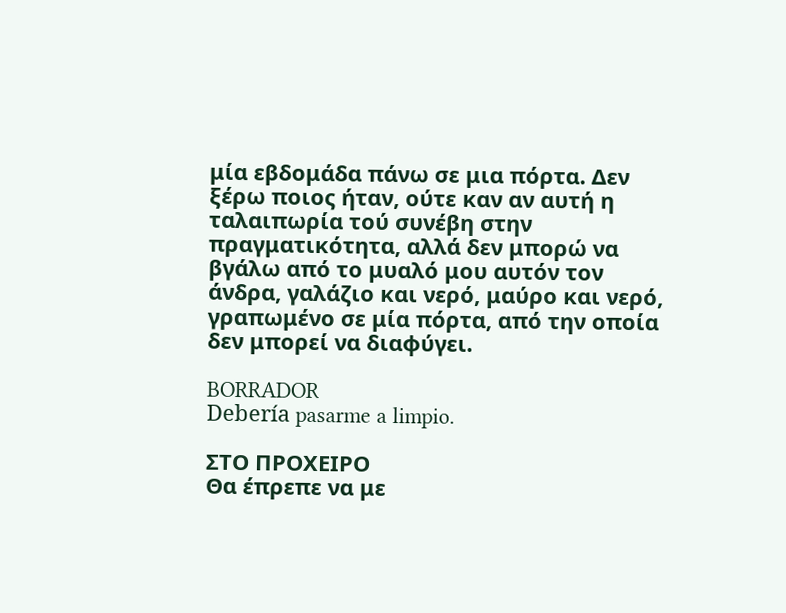μία εβδομάδα πάνω σε μια πόρτα. Δεν ξέρω ποιος ήταν, ούτε καν αν αυτή η ταλαιπωρία τού συνέβη στην πραγματικότητα, αλλά δεν μπορώ να βγάλω από το μυαλό μου αυτόν τον άνδρα, γαλάζιο και νερό, μαύρο και νερό, γραπωμένο σε μία πόρτα, από την οποία δεν μπορεί να διαφύγει.

BORRADOR
Debería pasarme a limpio.

ΣΤΟ ΠΡΟΧΕΙΡΟ
Θα έπρεπε να με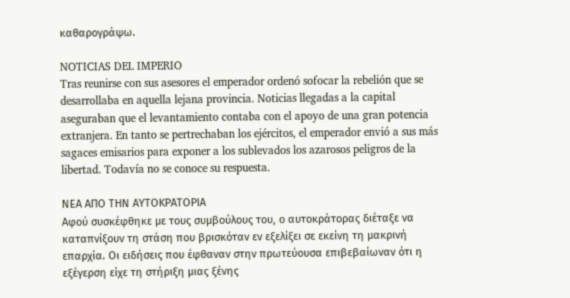καθαρογράψω.

NOTICIAS DEL IMPERIO
Tras reunirse con sus asesores el emperador ordenó sofocar la rebelión que se desarrollaba en aquella lejana provincia. Noticias llegadas a la capital aseguraban que el levantamiento contaba con el apoyo de una gran potencia extranjera. En tanto se pertrechaban los ejércitos, el emperador envió a sus más sagaces emisarios para exponer a los sublevados los azarosos peligros de la libertad. Todavía no se conoce su respuesta.

ΝΕΑ ΑΠΟ ΤΗΝ ΑΥΤΟΚΡΑΤΟΡΙΑ
Αφού συσκέφθηκε με τους συμβούλους του, ο αυτοκράτορας διέταξε να καταπνίξουν τη στάση που βρισκόταν εν εξελίξει σε εκείνη τη μακρινή επαρχία. Οι ειδήσεις που έφθαναν στην πρωτεύουσα επιβεβαίωναν ότι η εξέγερση είχε τη στήριξη μιας ξένης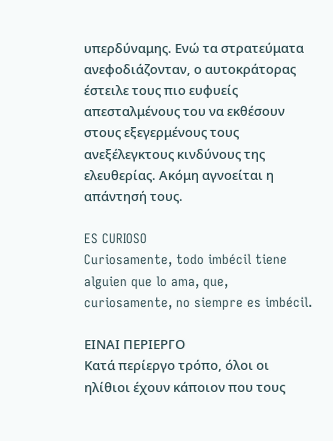υπερδύναμης. Ενώ τα στρατεύματα ανεφοδιάζονταν, ο αυτοκράτορας έστειλε τους πιο ευφυείς απεσταλμένους του να εκθέσουν  στους εξεγερμένους τους ανεξέλεγκτους κινδύνους της ελευθερίας. Ακόμη αγνοείται η απάντησή τους.

ES CURIOSO
Curiosamente, todo imbécil tiene alguien que lo ama, que, curiosamente, no siempre es imbécil.

ΕΙΝΑΙ ΠΕΡΙΕΡΓΟ
Κατά περίεργο τρόπο, όλοι οι ηλίθιοι έχουν κάποιον που τους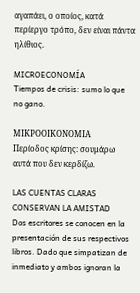αγαπάει, ο οποίος, κατά περίεργο τρόπο, δεν είναι πάντα ηλίθιος.

MICROECONOMÍA
Tiempos de crisis: sumo lo que no gano.

ΜΙΚΡΟΟΙΚΟΝΟΜΙΑ
Περίοδος κρίσης: σουμάρω αυτά που δεν κερδίζω.

LAS CUENTAS CLARAS CONSERVAN LA AMISTAD
Dos escritores se conocen en la presentación de sus respectivos libros. Dado que simpatizan de inmediato y ambos ignoran la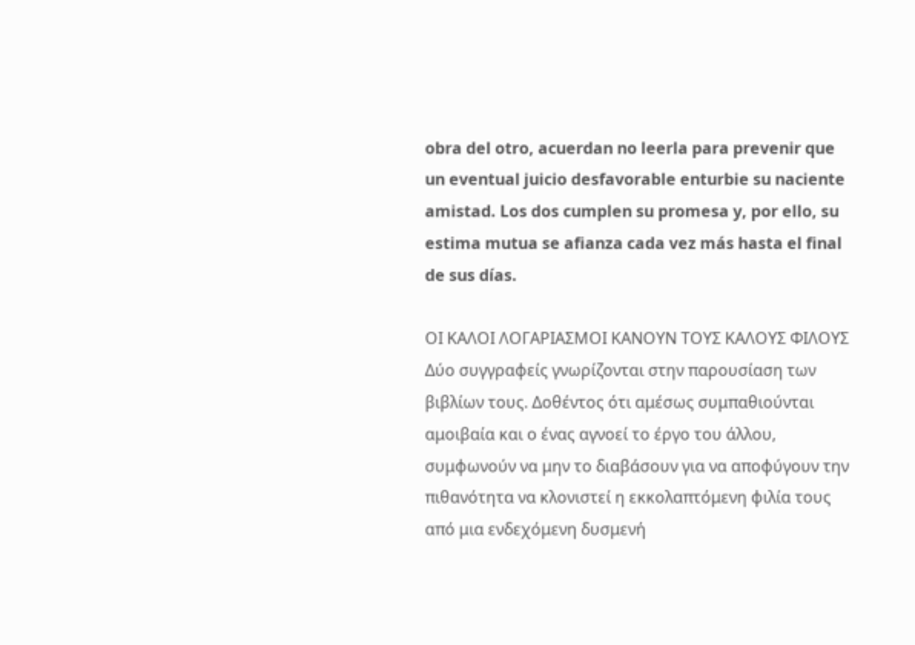obra del otro, acuerdan no leerla para prevenir que un eventual juicio desfavorable enturbie su naciente amistad. Los dos cumplen su promesa y, por ello, su estima mutua se afianza cada vez más hasta el final de sus días.

ΟΙ ΚΑΛΟΙ ΛΟΓΑΡΙΑΣΜΟΙ ΚΑΝΟΥΝ ΤΟΥΣ ΚΑΛΟΥΣ ΦΙΛΟΥΣ
Δύο συγγραφείς γνωρίζονται στην παρουσίαση των βιβλίων τους. Δοθέντος ότι αμέσως συμπαθιούνται αμοιβαία και ο ένας αγνοεί το έργο του άλλου, συμφωνούν να μην το διαβάσουν για να αποφύγουν την πιθανότητα να κλονιστεί η εκκολαπτόμενη φιλία τους από μια ενδεχόμενη δυσμενή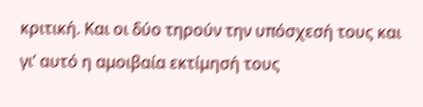κριτική. Και οι δύο τηρούν την υπόσχεσή τους και γι’ αυτό η αμοιβαία εκτίμησή τους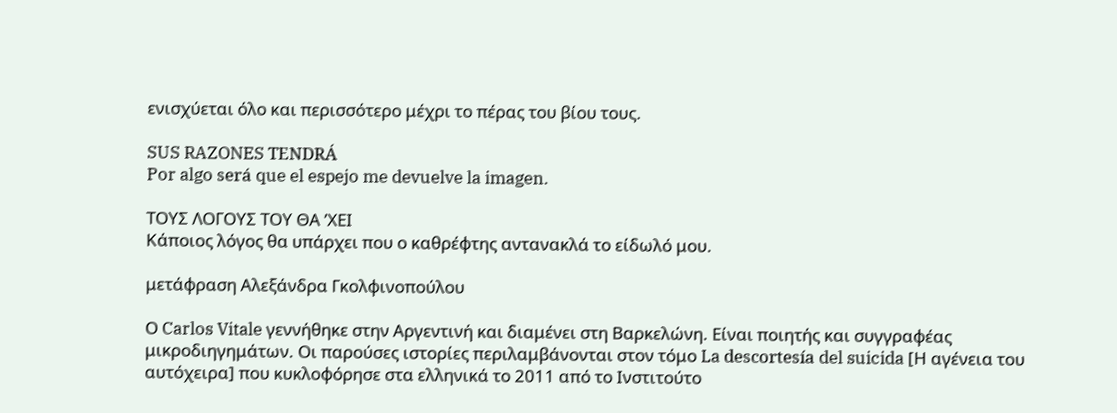ενισχύεται όλο και περισσότερο μέχρι το πέρας του βίου τους.

SUS RAZONES TENDRÁ
Por algo será que el espejo me devuelve la imagen.

ΤΟΥΣ ΛΟΓΟΥΣ ΤΟΥ ΘΑ ’ΧΕΙ
Κάποιος λόγος θα υπάρχει που ο καθρέφτης αντανακλά το είδωλό μου.

μετάφραση Αλεξάνδρα Γκολφινοπούλου

Ο Carlos Vitale γεννήθηκε στην Αργεντινή και διαμένει στη Βαρκελώνη. Είναι ποιητής και συγγραφέας μικροδιηγημάτων. Οι παρούσες ιστορίες περιλαμβάνονται στον τόμο La descortesía del suicida [Η αγένεια του αυτόχειρα] που κυκλοφόρησε στα ελληνικά το 2011 από το Ινστιτούτο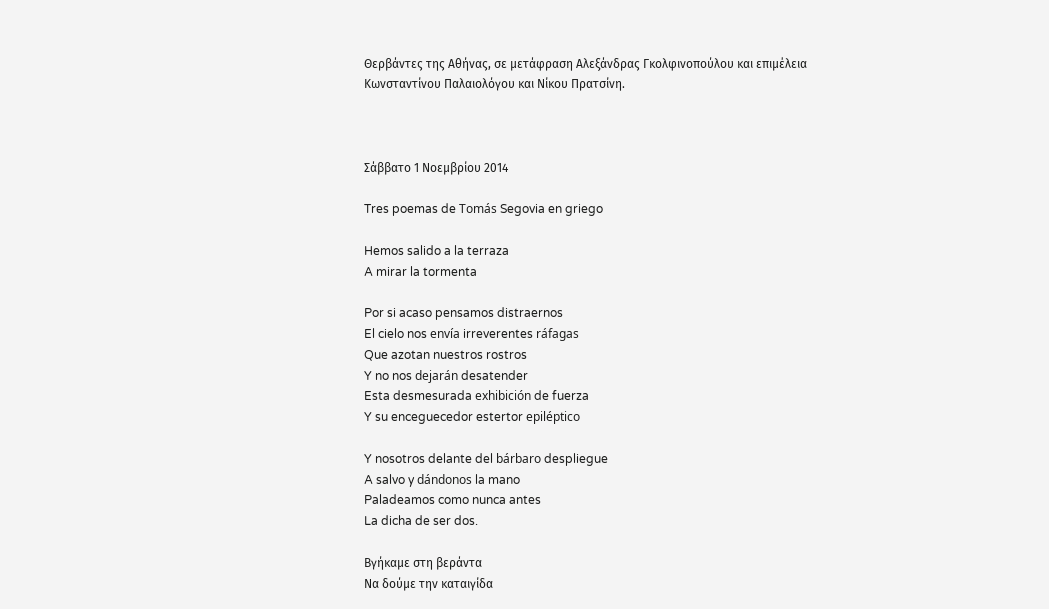Θερβάντες της Αθήνας, σε μετάφραση Αλεξάνδρας Γκολφινοπούλου και επιμέλεια Κωνσταντίνου Παλαιολόγου και Νίκου Πρατσίνη.



Σάββατο 1 Νοεμβρίου 2014

Tres poemas de Tomás Segovia en griego

Hemos salido a la terraza
A mirar la tormenta

Por si acaso pensamos distraernos
El cielo nos envía irreverentes ráfagas
Que azotan nuestros rostros
Y no nos dejarán desatender
Esta desmesurada exhibición de fuerza
Y su enceguecedor estertor epiléptico

Y nosotros delante del bárbaro despliegue
A salvo y dándonos la mano
Paladeamos como nunca antes
La dicha de ser dos.

Βγήκαμε στη βεράντα
Να δούμε την καταιγίδα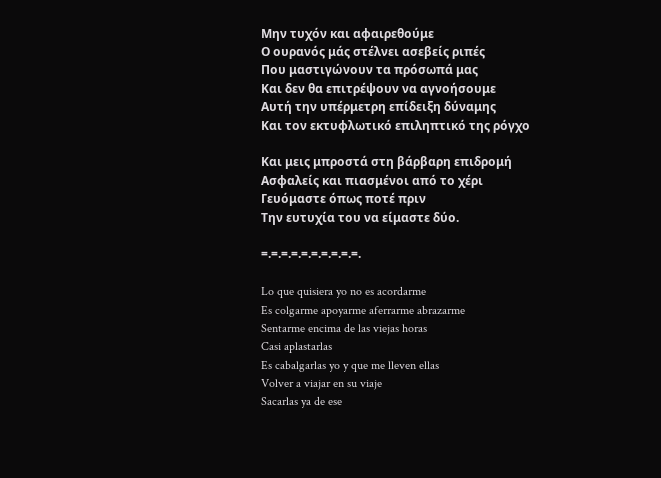Μην τυχόν και αφαιρεθούμε
Ο ουρανός μάς στέλνει ασεβείς ριπές
Που μαστιγώνουν τα πρόσωπά μας
Και δεν θα επιτρέψουν να αγνοήσουμε
Αυτή την υπέρμετρη επίδειξη δύναμης
Και τον εκτυφλωτικό επιληπτικό της ρόγχο

Και μεις μπροστά στη βάρβαρη επιδρομή
Ασφαλείς και πιασμένοι από το χέρι
Γευόμαστε όπως ποτέ πριν
Την ευτυχία του να είμαστε δύο.

=.=.=.=.=.=.=.=.=.=.

Lo que quisiera yo no es acordarme
Es colgarme apoyarme aferrarme abrazarme
Sentarme encima de las viejas horas
Casi aplastarlas
Es cabalgarlas yo y que me lleven ellas
Volver a viajar en su viaje
Sacarlas ya de ese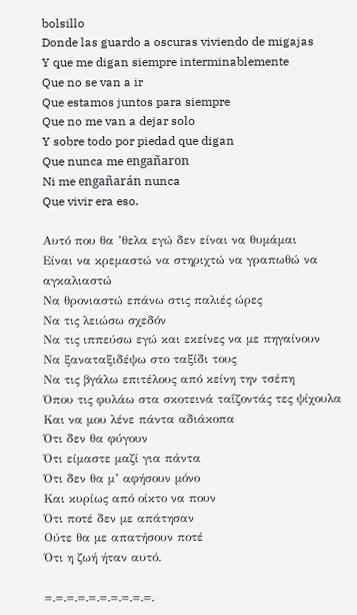bolsillo
Donde las guardo a oscuras viviendo de migajas
Y que me digan siempre interminablemente
Que no se van a ir
Que estamos juntos para siempre
Que no me van a dejar solo
Y sobre todo por piedad que digan
Que nunca me engañaron
Ni me engañarán nunca
Que vivir era eso.

Αυτό που θα ’θελα εγώ δεν είναι να θυμάμαι
Είναι να κρεμαστώ να στηριχτώ να γραπωθώ να αγκαλιαστώ
Να θρονιαστώ επάνω στις παλιές ώρες
Να τις λειώσω σχεδόν
Να τις ιππεύσω εγώ και εκείνες να με πηγαίνουν
Να ξαναταξιδέψω στο ταξίδι τους
Να τις βγάλω επιτέλους από κείνη την τσέπη
Όπου τις φυλάω στα σκοτεινά ταΐζοντάς τες ψίχουλα
Και να μου λένε πάντα αδιάκοπα
Ότι δεν θα φύγουν
Ότι είμαστε μαζί για πάντα
Ότι δεν θα μ’ αφήσουν μόνο
Και κυρίως από οίκτο να πουν
Ότι ποτέ δεν με απάτησαν
Ούτε θα με απατήσουν ποτέ
Ότι η ζωή ήταν αυτό.

=.=.=.=.=.=.=.=.=.=.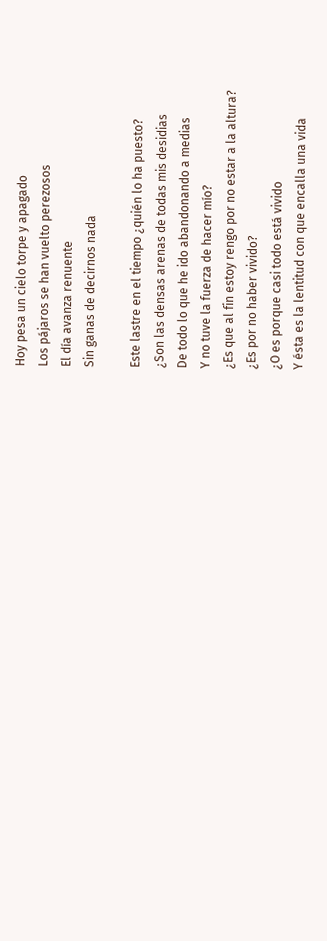Hoy pesa un cielo torpe y apagado
Los pájaros se han vuelto perezosos
El día avanza renuente
Sin ganas de decirnos nada

Este lastre en el tiempo ¿quién lo ha puesto?
¿Son las densas arenas de todas mis desidias
De todo lo que he ido abandonando a medias
Y no tuve la fuerza de hacer mío?
¿Es que al fin estoy rengo por no estar a la altura?
¿Es por no haber vivido?
¿O es porque casi todo está vivido
Y ésta es la lentitud con que encalla una vida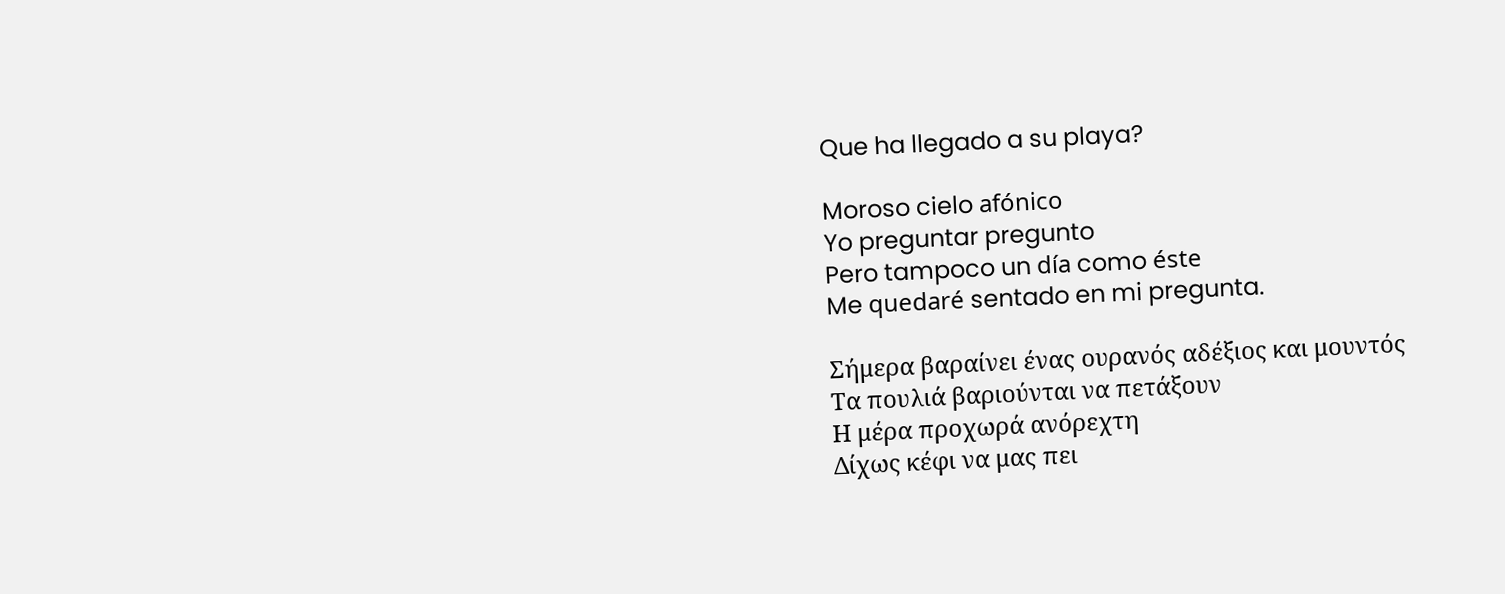Que ha llegado a su playa?

Moroso cielo afónico
Yo preguntar pregunto
Pero tampoco un día como éste
Me quedaré sentado en mi pregunta.

Σήμερα βαραίνει ένας ουρανός αδέξιος και μουντός
Τα πουλιά βαριούνται να πετάξουν
Η μέρα προχωρά ανόρεχτη
Δίχως κέφι να μας πει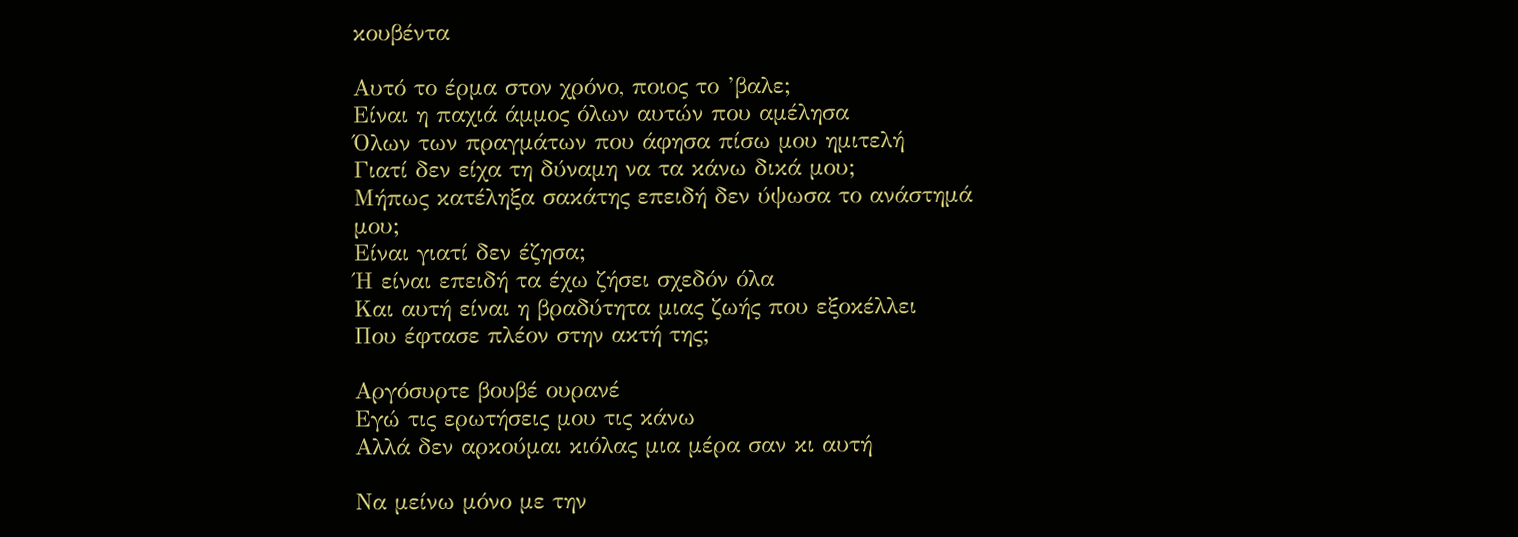κουβέντα

Αυτό το έρμα στον χρόνο, ποιος το ’βαλε;
Είναι η παχιά άμμος όλων αυτών που αμέλησα
Όλων των πραγμάτων που άφησα πίσω μου ημιτελή
Γιατί δεν είχα τη δύναμη να τα κάνω δικά μου;
Μήπως κατέληξα σακάτης επειδή δεν ύψωσα το ανάστημά μου;
Είναι γιατί δεν έζησα;
Ή είναι επειδή τα έχω ζήσει σχεδόν όλα
Και αυτή είναι η βραδύτητα μιας ζωής που εξοκέλλει
Που έφτασε πλέον στην ακτή της;

Αργόσυρτε βουβέ ουρανέ
Εγώ τις ερωτήσεις μου τις κάνω
Αλλά δεν αρκούμαι κιόλας μια μέρα σαν κι αυτή

Να μείνω μόνο με την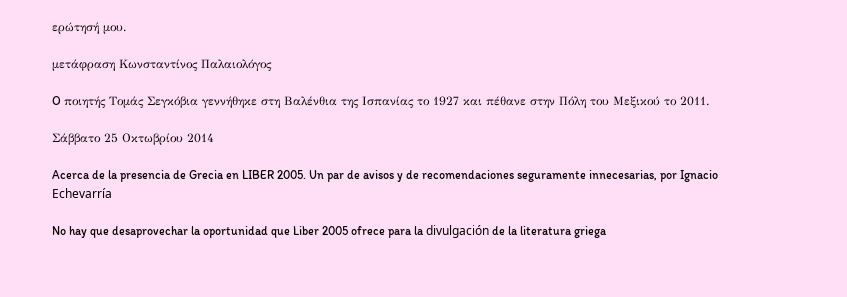ερώτησή μου.

μετάφραση Κωνσταντίνος Παλαιολόγος

O ποιητής Τομάς Σεγκόβια γεννήθηκε στη Βαλένθια της Ισπανίας το 1927 και πέθανε στην Πόλη του Μεξικού το 2011.

Σάββατο 25 Οκτωβρίου 2014

Acerca de la presencia de Grecia en LIBER 2005. Un par de avisos y de recomendaciones seguramente innecesarias, por Ignacio Echevarría

No hay que desaprovechar la oportunidad que Liber 2005 ofrece para la divulgación de la literatura griega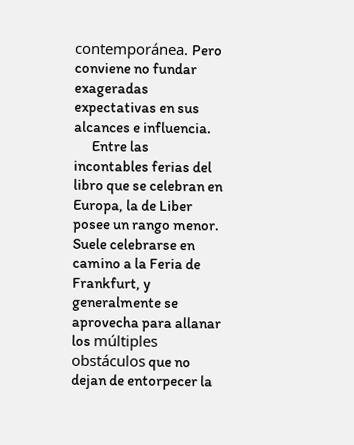contemporánea. Pero conviene no fundar exageradas expectativas en sus alcances e influencia.
      Entre las incontables ferias del libro que se celebran en Europa, la de Liber posee un rango menor. Suele celebrarse en camino a la Feria de Frankfurt, y generalmente se aprovecha para allanar los múltiples obstáculos que no dejan de entorpecer la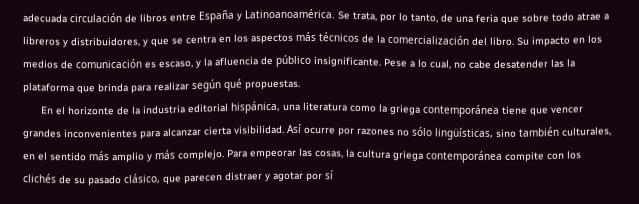adecuada circulación de libros entre España y Latinoanoamérica. Se trata, por lo tanto, de una feria que sobre todo atrae a libreros y distribuidores, y que se centra en los aspectos más técnicos de la comercialización del libro. Su impacto en los medios de comunicación es escaso, y la afluencia de público insignificante. Pese a lo cual, no cabe desatender las la plataforma que brinda para realizar según qué propuestas.
      En el horizonte de la industria editorial hispánica, una literatura como la griega contemporánea tiene que vencer grandes inconvenientes para alcanzar cierta visibilidad. Así ocurre por razones no sólo lingüísticas, sino también culturales, en el sentido más amplio y más complejo. Para empeorar las cosas, la cultura griega contemporánea compite con los clichés de su pasado clásico, que parecen distraer y agotar por sí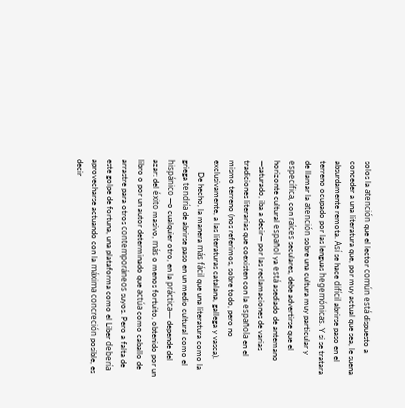solos la atención que el lector común está dispuesto a conceder a una literatura que, por muy actual que sea, le suena absurdamente remota. Así se hace difícil abrirse paso en el terreno ocupado por las lenguas hegemónicas. Y si se tratara de llamar la atención sobre una cultura muy particular y específica, con raíces seculares, debe advertirse que el horizonte cultural español ya está asediado de antemano —saturado, iba a decir— por las reclamaciones de varias tradiciones literarias que coexisten con la española en el mismo terreno (nos referimos, sobre todo, pero no exclusivamente, a las literaturas catalana, gallega y vasca).
      De hecho, la manera más fácil que una literatura como la griega tendría de abrirse paso en un medio cultural como el hispánico —o cualquier otro, en la práctica— depende del azar: del éxito masivo, más o menos fortuito, obtenido por un libro o por un autor determinado que actúa como caballo de arrastre para otros contemporáneos suyos. Pero a falta de este golpe de fortuna, una plataforma como el Liber debería aprovecharse actuando con la máxima concreción posible, es decir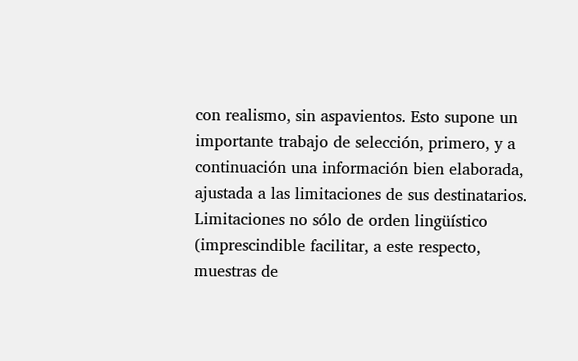con realismo, sin aspavientos. Esto supone un importante trabajo de selección, primero, y a continuación una información bien elaborada, ajustada a las limitaciones de sus destinatarios. Limitaciones no sólo de orden lingüístico (imprescindible facilitar, a este respecto, muestras de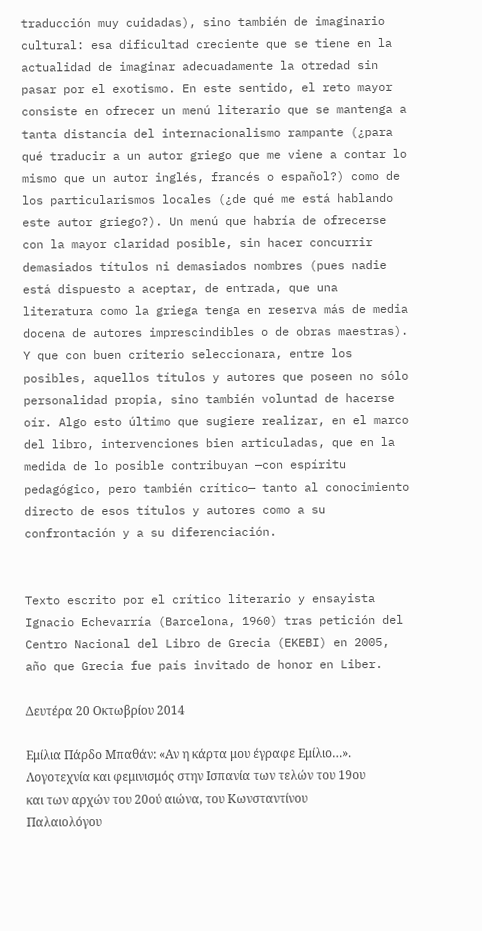traducción muy cuidadas), sino también de imaginario cultural: esa dificultad creciente que se tiene en la actualidad de imaginar adecuadamente la otredad sin pasar por el exotismo. En este sentido, el reto mayor consiste en ofrecer un menú literario que se mantenga a tanta distancia del internacionalismo rampante (¿para qué traducir a un autor griego que me viene a contar lo mismo que un autor inglés, francés o español?) como de los particularismos locales (¿de qué me está hablando este autor griego?). Un menú que habría de ofrecerse con la mayor claridad posible, sin hacer concurrir demasiados títulos ni demasiados nombres (pues nadie está dispuesto a aceptar, de entrada, que una literatura como la griega tenga en reserva más de media docena de autores imprescindibles o de obras maestras). Y que con buen criterio seleccionara, entre los posibles, aquellos títulos y autores que poseen no sólo personalidad propia, sino también voluntad de hacerse oír. Algo esto último que sugiere realizar, en el marco del libro, intervenciones bien articuladas, que en la medida de lo posible contribuyan —con espíritu pedagógico, pero también crítico— tanto al conocimiento directo de esos títulos y autores como a su confrontación y a su diferenciación.


Texto escrito por el crítico literario y ensayista Ignacio Echevarría (Barcelona, 1960) tras petición del Centro Nacional del Libro de Grecia (EKEBI) en 2005, año que Grecia fue país invitado de honor en Liber.

Δευτέρα 20 Οκτωβρίου 2014

Εμίλια Πάρδο Μπαθάν: «Αν η κάρτα μου έγραφε Εμίλιο…». Λογοτεχνία και φεμινισμός στην Ισπανία των τελών του 19ου και των αρχών του 20ού αιώνα, του Κωνσταντίνου Παλαιολόγου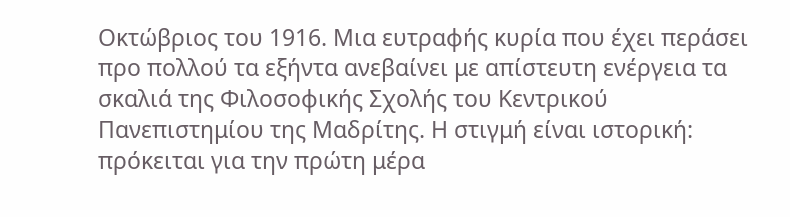Οκτώβριος του 1916. Μια ευτραφής κυρία που έχει περάσει προ πολλού τα εξήντα ανεβαίνει με απίστευτη ενέργεια τα σκαλιά της Φιλοσοφικής Σχολής του Κεντρικού Πανεπιστημίου της Μαδρίτης. Η στιγμή είναι ιστορική: πρόκειται για την πρώτη μέρα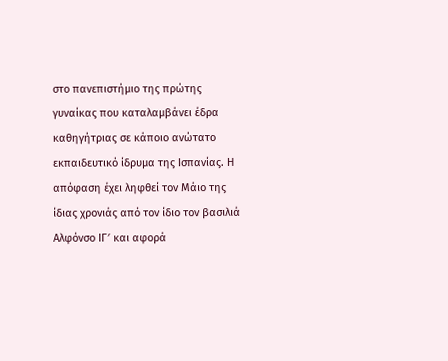στο πανεπιστήμιο της πρώτης γυναίκας που καταλαμβάνει έδρα καθηγήτριας σε κάποιο ανώτατο εκπαιδευτικό ίδρυμα της Ισπανίας. Η απόφαση έχει ληφθεί τον Μάιο της ίδιας χρονιάς από τον ίδιο τον βασιλιά Αλφόνσο ΙΓ′ και αφορά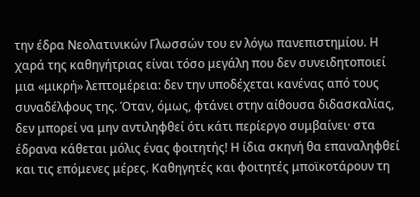την έδρα Νεολατινικών Γλωσσών του εν λόγω πανεπιστημίου. Η χαρά της καθηγήτριας είναι τόσο μεγάλη που δεν συνειδητοποιεί μια «μικρή» λεπτομέρεια: δεν την υποδέχεται κανένας από τους συναδέλφους της. Όταν, όμως, φτάνει στην αίθουσα διδασκαλίας, δεν μπορεί να μην αντιληφθεί ότι κάτι περίεργο συμβαίνει· στα έδρανα κάθεται μόλις ένας φοιτητής! Η ίδια σκηνή θα επαναληφθεί και τις επόμενες μέρες. Καθηγητές και φοιτητές μποϊκοτάρουν τη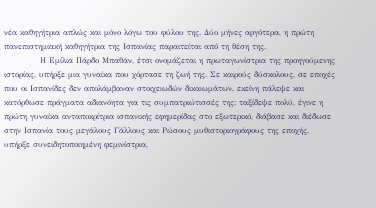νέα καθηγήτρια απλώς και μόνο λόγω του φύλου της. Δύο μήνες αργότερα, η πρώτη πανεπιστημιακή καθηγήτρια της Ισπανίας παραιτείται από τη θέση της.
            Η Εμίλια Πάρδο Μπαθάν, έτσι ονομάζεται η πρωταγωνίστρια της προηγούμενης ιστορίας, υπήρξε μια γυναίκα που χόρτασε τη ζωή της. Σε καιρούς δύσκολους, σε εποχές που οι Ισπανίδες δεν απολάμβαναν στοιχειωδών δικαιωμάτων, εκείνη πάλεψε και κατόρθωσε πράγματα αδιανόητα για τις συμπατριώτισσές της: ταξίδεψε πολύ, έγινε η πρώτη γυναίκα ανταποκρίτρια ισπανικής εφημερίδας στο εξωτερικό, διάβασε και διέδωσε στην Ισπανία τους μεγάλους Γάλλους και Ρώσους μυθιστοριογράφους της εποχής, υπήρξε συνειδητοποιημένη φεμινίστρια,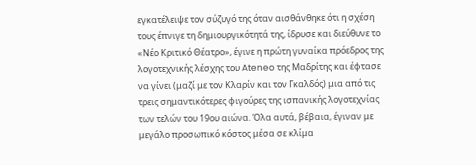εγκατέλειψε τον σύζυγό της όταν αισθάνθηκε ότι η σχέση τους έπνιγε τη δημιουργικότητά της, ίδρυσε και διεύθυνε το «Νέο Κριτικό Θέατρο», έγινε η πρώτη γυναίκα πρόεδρος της λογοτεχνικής λέσχης του Ateneo της Μαδρίτης και έφτασε να γίνει (μαζί με τον Κλαρίν και τον Γκαλδός) μια από τις τρεις σημαντικότερες φιγούρες της ισπανικής λογοτεχνίας των τελών του 19ου αιώνα. Όλα αυτά, βέβαια, έγιναν με μεγάλο προσωπικό κόστος μέσα σε κλίμα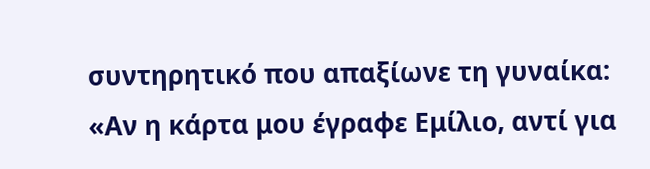συντηρητικό που απαξίωνε τη γυναίκα: «Αν η κάρτα μου έγραφε Εμίλιο, αντί για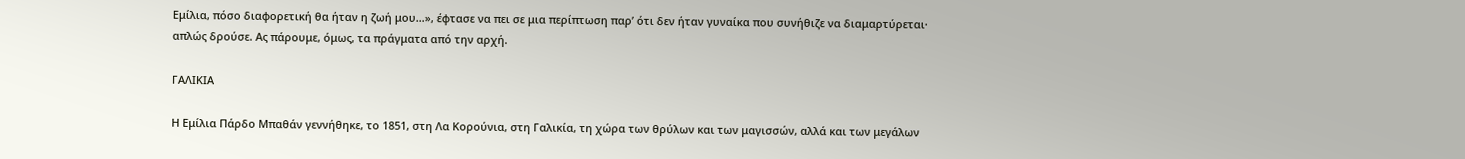Εμίλια, πόσο διαφορετική θα ήταν η ζωή μου…», έφτασε να πει σε μια περίπτωση παρ’ ότι δεν ήταν γυναίκα που συνήθιζε να διαμαρτύρεται· απλώς δρούσε. Ας πάρουμε, όμως, τα πράγματα από την αρχή.

ΓΑΛΙΚΙΑ

Η Εμίλια Πάρδο Μπαθάν γεννήθηκε, το 1851, στη Λα Κορούνια, στη Γαλικία, τη χώρα των θρύλων και των μαγισσών, αλλά και των μεγάλων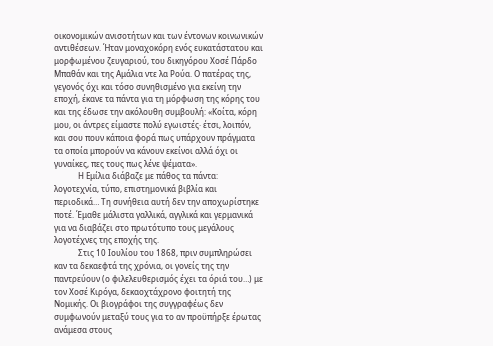οικονομικών ανισοτήτων και των έντονων κοινωνικών αντιθέσεων. Ήταν μοναχοκόρη ενός ευκατάστατου και μορφωμένου ζευγαριού, του δικηγόρου Χοσέ Πάρδο Μπαθάν και της Αμάλια ντε λα Ρούα. Ο πατέρας της, γεγονός όχι και τόσο συνηθισμένο για εκείνη την εποχή, έκανε τα πάντα για τη μόρφωση της κόρης του και της έδωσε την ακόλουθη συμβουλή: «Κοίτα, κόρη μου, οι άντρες είμαστε πολύ εγωιστές· έτσι, λοιπόν, και σου πουν κάποια φορά πως υπάρχουν πράγματα τα οποία μπορούν να κάνουν εκείνοι αλλά όχι οι γυναίκες, πες τους πως λένε ψέματα».
            Η Εμίλια διάβαζε με πάθος τα πάντα: λογοτεχνία, τύπο, επιστημονικά βιβλία και περιοδικά… Τη συνήθεια αυτή δεν την αποχωρίστηκε ποτέ. Έμαθε μάλιστα γαλλικά, αγγλικά και γερμανικά για να διαβάζει στο πρωτότυπο τους μεγάλους λογοτέχνες της εποχής της.
            Στις 10 Ιουλίου του 1868, πριν συμπληρώσει καν τα δεκαεφτά της χρόνια, οι γονείς της την παντρεύουν (ο φιλελευθερισμός έχει τα όριά του…) με τον Χοσέ Κιρόγα, δεκαοχτάχρονο φοιτητή της Νομικής. Οι βιογράφοι της συγγραφέως δεν συμφωνούν μεταξύ τους για το αν προϋπήρξε έρωτας ανάμεσα στους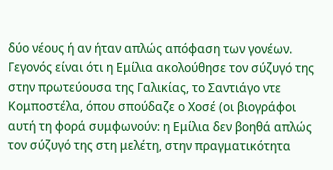δύο νέους ή αν ήταν απλώς απόφαση των γονέων. Γεγονός είναι ότι η Εμίλια ακολούθησε τον σύζυγό της στην πρωτεύουσα της Γαλικίας, το Σαντιάγο ντε Κομποστέλα, όπου σπούδαζε ο Χοσέ (οι βιογράφοι αυτή τη φορά συμφωνούν: η Εμίλια δεν βοηθά απλώς τον σύζυγό της στη μελέτη, στην πραγματικότητα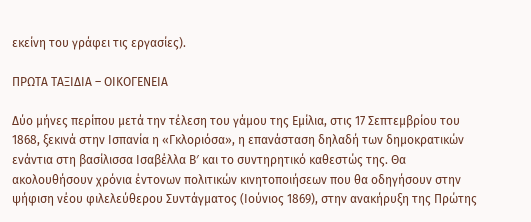εκείνη του γράφει τις εργασίες).

ΠΡΩΤΑ ΤΑΞΙΔΙΑ – ΟΙΚΟΓΕΝΕΙΑ

Δύο μήνες περίπου μετά την τέλεση του γάμου της Εμίλια, στις 17 Σεπτεμβρίου του 1868, ξεκινά στην Ισπανία η «Γκλοριόσα», η επανάσταση δηλαδή των δημοκρατικών ενάντια στη βασίλισσα Ισαβέλλα Β′ και το συντηρητικό καθεστώς της. Θα ακολουθήσουν χρόνια έντονων πολιτικών κινητοποιήσεων που θα οδηγήσουν στην ψήφιση νέου φιλελεύθερου Συντάγματος (Ιούνιος 1869), στην ανακήρυξη της Πρώτης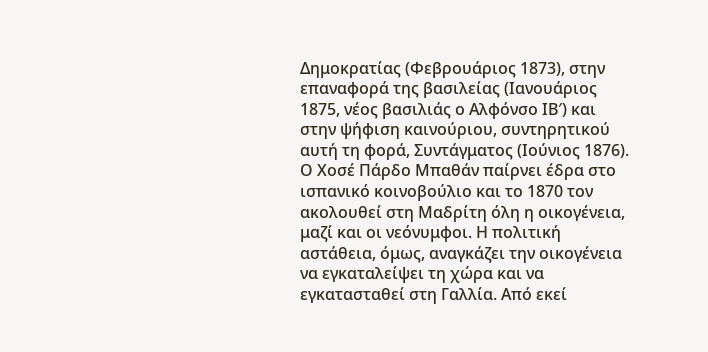Δημοκρατίας (Φεβρουάριος 1873), στην επαναφορά της βασιλείας (Ιανουάριος 1875, νέος βασιλιάς ο Αλφόνσο ΙΒ′) και στην ψήφιση καινούριου, συντηρητικού αυτή τη φορά, Συντάγματος (Ιούνιος 1876). Ο Χοσέ Πάρδο Μπαθάν παίρνει έδρα στο ισπανικό κοινοβούλιο και το 1870 τον ακολουθεί στη Μαδρίτη όλη η οικογένεια, μαζί και οι νεόνυμφοι. Η πολιτική αστάθεια, όμως, αναγκάζει την οικογένεια να εγκαταλείψει τη χώρα και να εγκατασταθεί στη Γαλλία. Από εκεί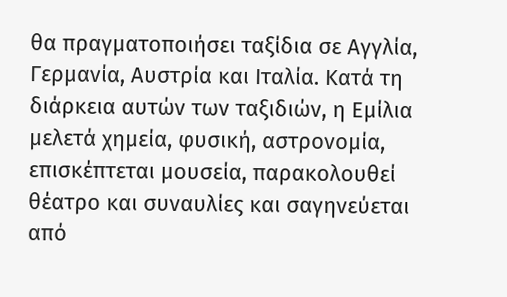θα πραγματοποιήσει ταξίδια σε Αγγλία, Γερμανία, Αυστρία και Ιταλία. Κατά τη διάρκεια αυτών των ταξιδιών, η Εμίλια μελετά χημεία, φυσική, αστρονομία, επισκέπτεται μουσεία, παρακολουθεί θέατρο και συναυλίες και σαγηνεύεται από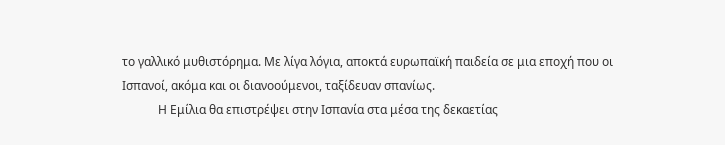το γαλλικό μυθιστόρημα. Με λίγα λόγια, αποκτά ευρωπαϊκή παιδεία σε μια εποχή που οι Ισπανοί, ακόμα και οι διανοούμενοι, ταξίδευαν σπανίως.
            Η Εμίλια θα επιστρέψει στην Ισπανία στα μέσα της δεκαετίας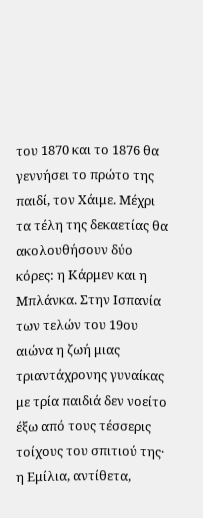του 1870 και το 1876 θα γεννήσει το πρώτο της παιδί, τον Χάιμε. Μέχρι τα τέλη της δεκαετίας θα ακολουθήσουν δύο κόρες: η Κάρμεν και η Μπλάνκα. Στην Ισπανία των τελών του 19ου αιώνα η ζωή μιας τριαντάχρονης γυναίκας με τρία παιδιά δεν νοείτο έξω από τους τέσσερις τοίχους του σπιτιού της· η Εμίλια, αντίθετα,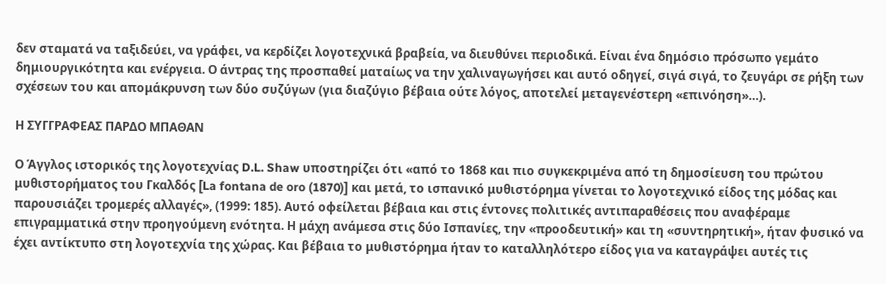δεν σταματά να ταξιδεύει, να γράφει, να κερδίζει λογοτεχνικά βραβεία, να διευθύνει περιοδικά. Είναι ένα δημόσιο πρόσωπο γεμάτο δημιουργικότητα και ενέργεια. Ο άντρας της προσπαθεί ματαίως να την χαλιναγωγήσει και αυτό οδηγεί, σιγά σιγά, το ζευγάρι σε ρήξη των σχέσεων του και απομάκρυνση των δύο συζύγων (για διαζύγιο βέβαια ούτε λόγος, αποτελεί μεταγενέστερη «επινόηση»…).

Η ΣΥΓΓΡΑΦΕΑΣ ΠΑΡΔΟ ΜΠΑΘΑΝ

Ο Άγγλος ιστορικός της λογοτεχνίας D.L. Shaw υποστηρίζει ότι «από το 1868 και πιο συγκεκριμένα από τη δημοσίευση του πρώτου μυθιστορήματος του Γκαλδός [La fontana de oro (1870)] και μετά, το ισπανικό μυθιστόρημα γίνεται το λογοτεχνικό είδος της μόδας και παρουσιάζει τρομερές αλλαγές», (1999: 185). Αυτό οφείλεται βέβαια και στις έντονες πολιτικές αντιπαραθέσεις που αναφέραμε επιγραμματικά στην προηγούμενη ενότητα. Η μάχη ανάμεσα στις δύο Ισπανίες, την «προοδευτική» και τη «συντηρητική», ήταν φυσικό να έχει αντίκτυπο στη λογοτεχνία της χώρας. Και βέβαια το μυθιστόρημα ήταν το καταλληλότερο είδος για να καταγράψει αυτές τις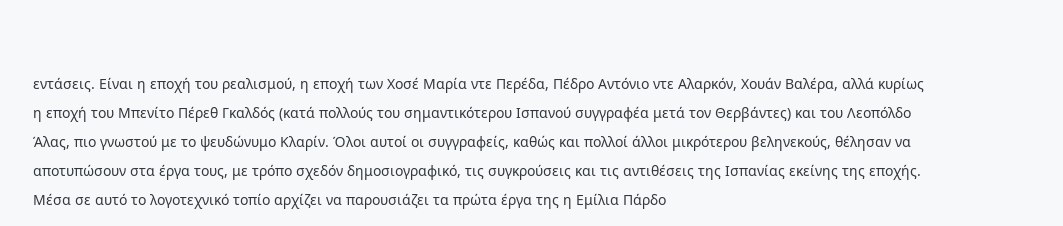εντάσεις. Είναι η εποχή του ρεαλισμού, η εποχή των Χοσέ Μαρία ντε Περέδα, Πέδρο Αντόνιο ντε Αλαρκόν, Χουάν Βαλέρα, αλλά κυρίως η εποχή του Μπενίτο Πέρεθ Γκαλδός (κατά πολλούς του σημαντικότερου Ισπανού συγγραφέα μετά τον Θερβάντες) και του Λεοπόλδο Άλας, πιο γνωστού με το ψευδώνυμο Κλαρίν. Όλοι αυτοί οι συγγραφείς, καθώς και πολλοί άλλοι μικρότερου βεληνεκούς, θέλησαν να αποτυπώσουν στα έργα τους, με τρόπο σχεδόν δημοσιογραφικό, τις συγκρούσεις και τις αντιθέσεις της Ισπανίας εκείνης της εποχής.                           Μέσα σε αυτό το λογοτεχνικό τοπίο αρχίζει να παρουσιάζει τα πρώτα έργα της η Εμίλια Πάρδο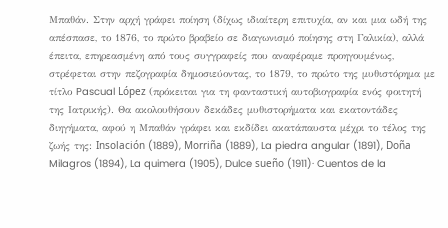Μπαθάν. Στην αρχή γράφει ποίηση (δίχως ιδιαίτερη επιτυχία, αν και μια ωδή της απέσπασε, το 1876, το πρώτο βραβείο σε διαγωνισμό ποίησης στη Γαλικία), αλλά έπειτα, επηρεασμένη από τους συγγραφείς που αναφέραμε προηγουμένως, στρέφεται στην πεζογραφία δημοσιεύοντας, το 1879, το πρώτο της μυθιστόρημα με τίτλο Pascual López (πρόκειται για τη φανταστική αυτοβιογραφία ενός φοιτητή της Ιατρικής). Θα ακολουθήσουν δεκάδες μυθιστορήματα και εκατοντάδες διηγήματα, αφού η Μπαθάν γράφει και εκδίδει ακατάπαυστα μέχρι το τέλος της ζωής της: Insolación (1889), Morriña (1889), La piedra angular (1891), Doña Milagros (1894), La quimera (1905), Dulce sueño (1911)· Cuentos de la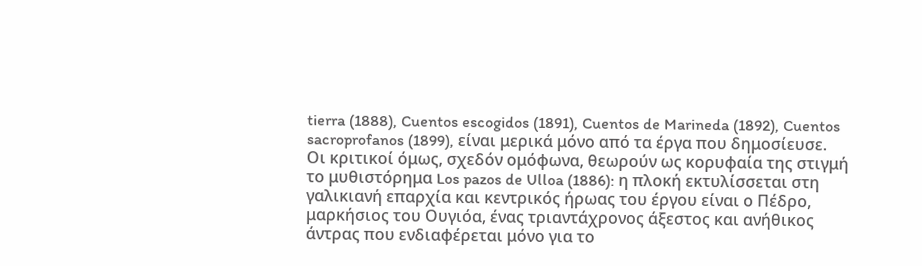tierra (1888), Cuentos escogidos (1891), Cuentos de Marineda (1892), Cuentos sacroprofanos (1899), είναι μερικά μόνο από τα έργα που δημοσίευσε.
Οι κριτικοί όμως, σχεδόν ομόφωνα, θεωρούν ως κορυφαία της στιγμή το μυθιστόρημα Los pazos de Ulloa (1886): η πλοκή εκτυλίσσεται στη γαλικιανή επαρχία και κεντρικός ήρωας του έργου είναι ο Πέδρο, μαρκήσιος του Ουγιόα, ένας τριαντάχρονος άξεστος και ανήθικος άντρας που ενδιαφέρεται μόνο για το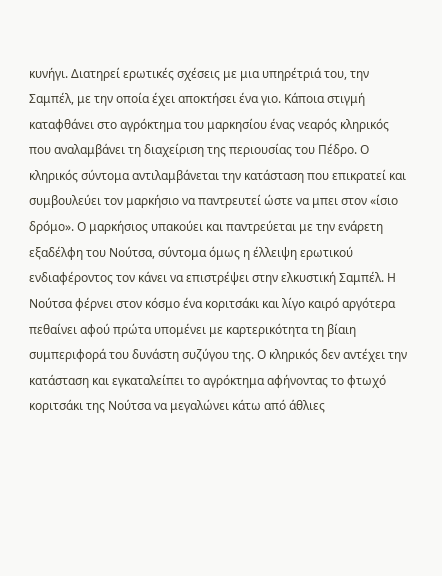κυνήγι. Διατηρεί ερωτικές σχέσεις με μια υπηρέτριά του, την Σαμπέλ, με την οποία έχει αποκτήσει ένα γιο. Κάποια στιγμή καταφθάνει στο αγρόκτημα του μαρκησίου ένας νεαρός κληρικός που αναλαμβάνει τη διαχείριση της περιουσίας του Πέδρο. Ο κληρικός σύντομα αντιλαμβάνεται την κατάσταση που επικρατεί και συμβουλεύει τον μαρκήσιο να παντρευτεί ώστε να μπει στον «ίσιο δρόμο». Ο μαρκήσιος υπακούει και παντρεύεται με την ενάρετη εξαδέλφη του Νούτσα, σύντομα όμως η έλλειψη ερωτικού ενδιαφέροντος τον κάνει να επιστρέψει στην ελκυστική Σαμπέλ. Η Νούτσα φέρνει στον κόσμο ένα κοριτσάκι και λίγο καιρό αργότερα πεθαίνει αφού πρώτα υπομένει με καρτερικότητα τη βίαιη συμπεριφορά του δυνάστη συζύγου της. Ο κληρικός δεν αντέχει την κατάσταση και εγκαταλείπει το αγρόκτημα αφήνοντας το φτωχό κοριτσάκι της Νούτσα να μεγαλώνει κάτω από άθλιες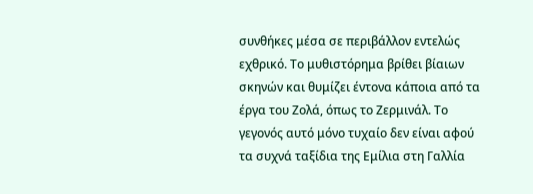συνθήκες μέσα σε περιβάλλον εντελώς εχθρικό. Το μυθιστόρημα βρίθει βίαιων σκηνών και θυμίζει έντονα κάποια από τα έργα του Ζολά, όπως το Ζερμινάλ. Το γεγονός αυτό μόνο τυχαίο δεν είναι αφού τα συχνά ταξίδια της Εμίλια στη Γαλλία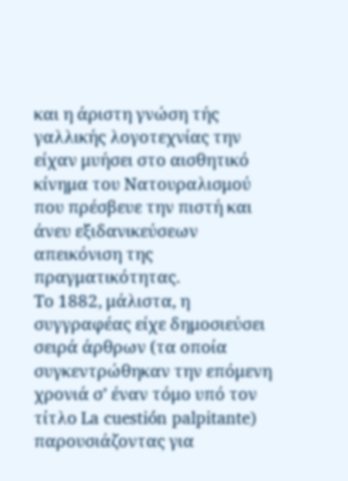και η άριστη γνώση τής γαλλικής λογοτεχνίας την είχαν μυήσει στο αισθητικό κίνημα του Νατουραλισμού που πρέσβευε την πιστή και άνευ εξιδανικεύσεων απεικόνιση της πραγματικότητας.
Το 1882, μάλιστα, η συγγραφέας είχε δημοσιεύσει σειρά άρθρων (τα οποία συγκεντρώθηκαν την επόμενη χρονιά σ’ έναν τόμο υπό τον τίτλο La cuestión palpitante) παρουσιάζοντας για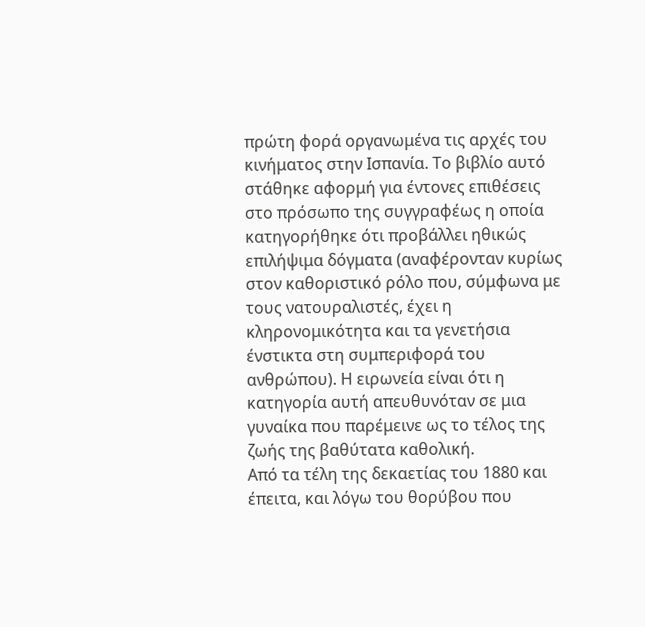πρώτη φορά οργανωμένα τις αρχές του κινήματος στην Ισπανία. Το βιβλίο αυτό στάθηκε αφορμή για έντονες επιθέσεις στο πρόσωπο της συγγραφέως η οποία κατηγορήθηκε ότι προβάλλει ηθικώς επιλήψιμα δόγματα (αναφέρονταν κυρίως στον καθοριστικό ρόλο που, σύμφωνα με τους νατουραλιστές, έχει η κληρονομικότητα και τα γενετήσια ένστικτα στη συμπεριφορά του ανθρώπου). Η ειρωνεία είναι ότι η κατηγορία αυτή απευθυνόταν σε μια γυναίκα που παρέμεινε ως το τέλος της ζωής της βαθύτατα καθολική.
Από τα τέλη της δεκαετίας του 1880 και έπειτα, και λόγω του θορύβου που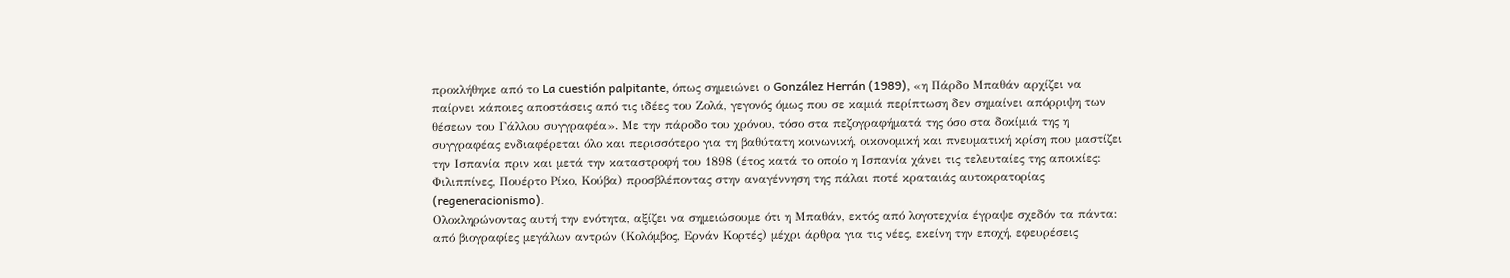προκλήθηκε από το La cuestión palpitante, όπως σημειώνει ο González Herrán (1989), «η Πάρδο Μπαθάν αρχίζει να παίρνει κάποιες αποστάσεις από τις ιδέες του Ζολά, γεγονός όμως που σε καμιά περίπτωση δεν σημαίνει απόρριψη των θέσεων του Γάλλου συγγραφέα». Με την πάροδο του χρόνου, τόσο στα πεζογραφήματά της όσο στα δοκίμιά της η συγγραφέας ενδιαφέρεται όλο και περισσότερο για τη βαθύτατη κοινωνική, οικονομική και πνευματική κρίση που μαστίζει την Ισπανία πριν και μετά την καταστροφή του 1898 (έτος κατά το οποίο η Ισπανία χάνει τις τελευταίες της αποικίες: Φιλιππίνες, Πουέρτο Ρίκο, Κούβα) προσβλέποντας στην αναγέννηση της πάλαι ποτέ κραταιάς αυτοκρατορίας (regeneracionismo).
Ολοκληρώνοντας αυτή την ενότητα, αξίζει να σημειώσουμε ότι η Μπαθάν, εκτός από λογοτεχνία έγραψε σχεδόν τα πάντα: από βιογραφίες μεγάλων αντρών (Κολόμβος, Ερνάν Κορτές) μέχρι άρθρα για τις νέες, εκείνη την εποχή, εφευρέσεις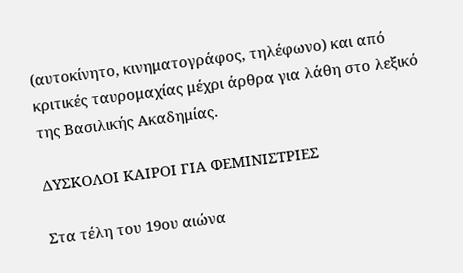(αυτοκίνητο, κινηματογράφος, τηλέφωνο) και από κριτικές ταυρομαχίας μέχρι άρθρα για λάθη στο λεξικό της Βασιλικής Ακαδημίας.

ΔΥΣΚΟΛΟΙ ΚΑΙΡΟΙ ΓΙΑ ΦΕΜΙΝΙΣΤΡΙΕΣ

Στα τέλη του 19ου αιώνα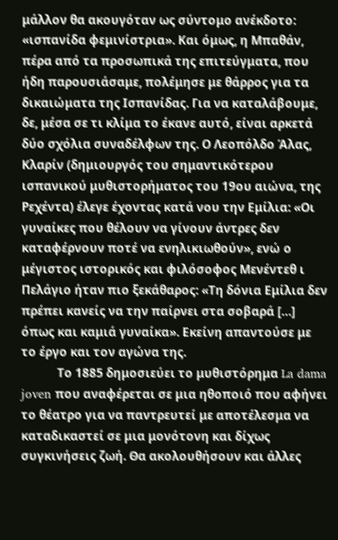μάλλον θα ακουγόταν ως σύντομο ανέκδοτο: «ισπανίδα φεμινίστρια». Και όμως, η Μπαθάν, πέρα από τα προσωπικά της επιτεύγματα, που ήδη παρουσιάσαμε, πολέμησε με θάρρος για τα δικαιώματα της Ισπανίδας. Για να καταλάβουμε, δε, μέσα σε τι κλίμα το έκανε αυτό, είναι αρκετά δύο σχόλια συναδέλφων της. Ο Λεοπόλδο Άλας, Κλαρίν (δημιουργός του σημαντικότερου ισπανικού μυθιστορήματος του 19ου αιώνα, της Ρεχέντα) έλεγε έχοντας κατά νου την Εμίλια: «Οι γυναίκες που θέλουν να γίνουν άντρες δεν καταφέρνουν ποτέ να ενηλικιωθούν», ενώ ο μέγιστος ιστορικός και φιλόσοφος Μενέντεθ ι Πελάγιο ήταν πιο ξεκάθαρος: «Τη δόνια Εμίλια δεν πρέπει κανείς να την παίρνει στα σοβαρά […] όπως και καμιά γυναίκα». Εκείνη απαντούσε με το έργο και τον αγώνα της.
            Το 1885 δημοσιεύει το μυθιστόρημα La dama joven που αναφέρεται σε μια ηθοποιό που αφήνει το θέατρο για να παντρευτεί με αποτέλεσμα να καταδικαστεί σε μια μονότονη και δίχως συγκινήσεις ζωή. Θα ακολουθήσουν και άλλες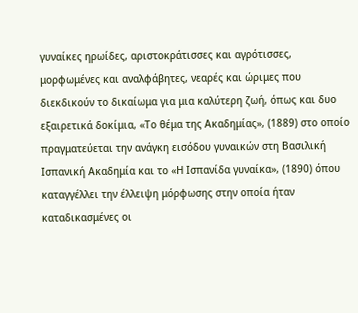γυναίκες ηρωίδες, αριστοκράτισσες και αγρότισσες, μορφωμένες και αναλφάβητες, νεαρές και ώριμες που διεκδικούν το δικαίωμα για μια καλύτερη ζωή, όπως και δυο εξαιρετικά δοκίμια, «Το θέμα της Ακαδημίας», (1889) στο οποίο πραγματεύεται την ανάγκη εισόδου γυναικών στη Βασιλική Ισπανική Ακαδημία και το «Η Ισπανίδα γυναίκα», (1890) όπου καταγγέλλει την έλλειψη μόρφωσης στην οποία ήταν καταδικασμένες οι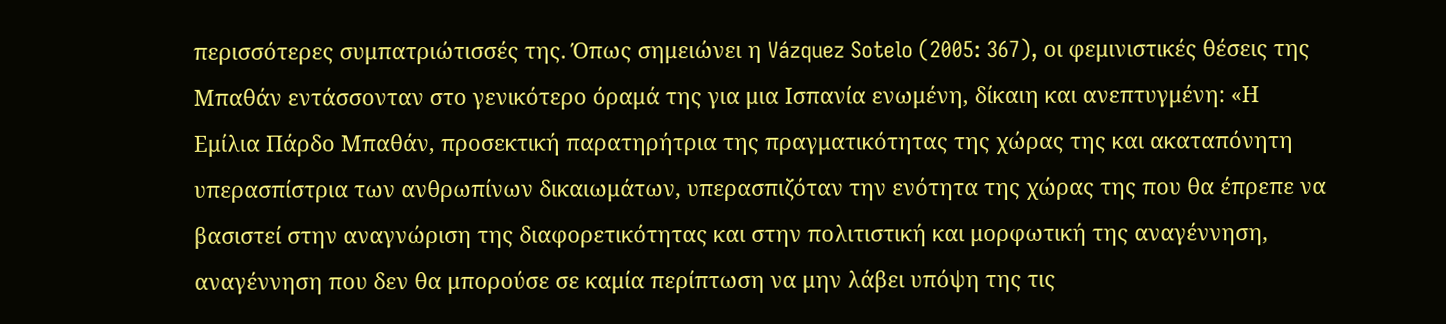περισσότερες συμπατριώτισσές της. Όπως σημειώνει η Vázquez Sotelo (2005: 367), οι φεμινιστικές θέσεις της Μπαθάν εντάσσονταν στο γενικότερο όραμά της για μια Ισπανία ενωμένη, δίκαιη και ανεπτυγμένη: «Η Εμίλια Πάρδο Μπαθάν, προσεκτική παρατηρήτρια της πραγματικότητας της χώρας της και ακαταπόνητη υπερασπίστρια των ανθρωπίνων δικαιωμάτων, υπερασπιζόταν την ενότητα της χώρας της που θα έπρεπε να βασιστεί στην αναγνώριση της διαφορετικότητας και στην πολιτιστική και μορφωτική της αναγέννηση, αναγέννηση που δεν θα μπορούσε σε καμία περίπτωση να μην λάβει υπόψη της τις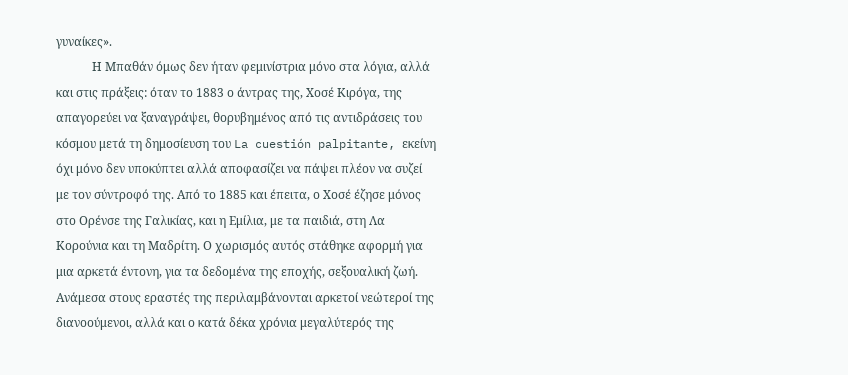γυναίκες».
            Η Μπαθάν όμως δεν ήταν φεμινίστρια μόνο στα λόγια, αλλά και στις πράξεις: όταν το 1883 ο άντρας της, Χοσέ Κιρόγα, της απαγορεύει να ξαναγράψει, θορυβημένος από τις αντιδράσεις του κόσμου μετά τη δημοσίευση του La cuestión palpitante, εκείνη όχι μόνο δεν υποκύπτει αλλά αποφασίζει να πάψει πλέον να συζεί με τον σύντροφό της. Από το 1885 και έπειτα, ο Χοσέ έζησε μόνος στο Ορένσε της Γαλικίας, και η Εμίλια, με τα παιδιά, στη Λα Κορούνια και τη Μαδρίτη. Ο χωρισμός αυτός στάθηκε αφορμή για μια αρκετά έντονη, για τα δεδομένα της εποχής, σεξουαλική ζωή. Ανάμεσα στους εραστές της περιλαμβάνονται αρκετοί νεώτεροί της διανοούμενοι, αλλά και ο κατά δέκα χρόνια μεγαλύτερός της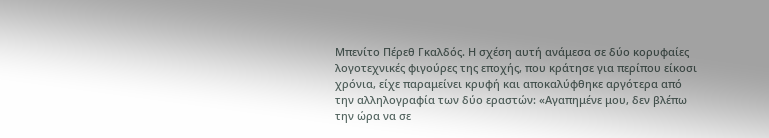Μπενίτο Πέρεθ Γκαλδός. Η σχέση αυτή ανάμεσα σε δύο κορυφαίες λογοτεχνικές φιγούρες της εποχής, που κράτησε για περίπου είκοσι χρόνια, είχε παραμείνει κρυφή και αποκαλύφθηκε αργότερα από την αλληλογραφία των δύο εραστών: «Αγαπημένε μου, δεν βλέπω την ώρα να σε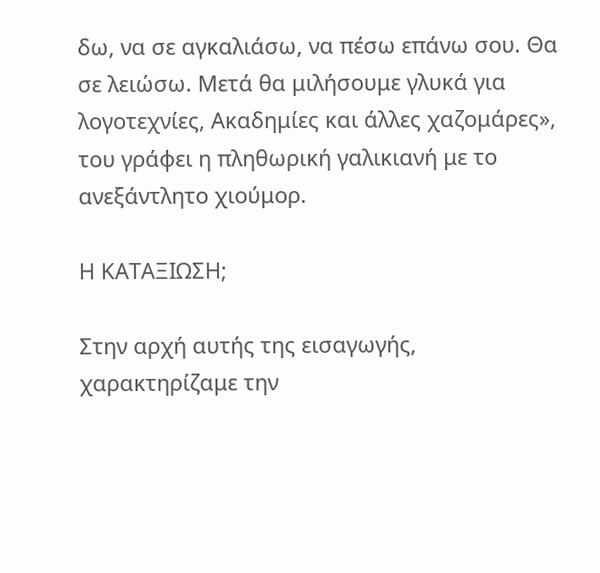δω, να σε αγκαλιάσω, να πέσω επάνω σου. Θα σε λειώσω. Μετά θα μιλήσουμε γλυκά για λογοτεχνίες, Ακαδημίες και άλλες χαζομάρες», του γράφει η πληθωρική γαλικιανή με το ανεξάντλητο χιούμορ.

Η ΚΑΤΑΞΙΩΣΗ;

Στην αρχή αυτής της εισαγωγής, χαρακτηρίζαμε την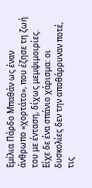Εμίλια Πάρδο Μπαθάν ως έναν άνθρωπο «χορτάτο», που έζησε τη ζωή του με ένταση, δίχως μεμψιμοιρίες. Είχε δε ένα σπάνιο χάρισμα: οι δυσκολίες δεν την αποθάρρυναν ποτέ, τις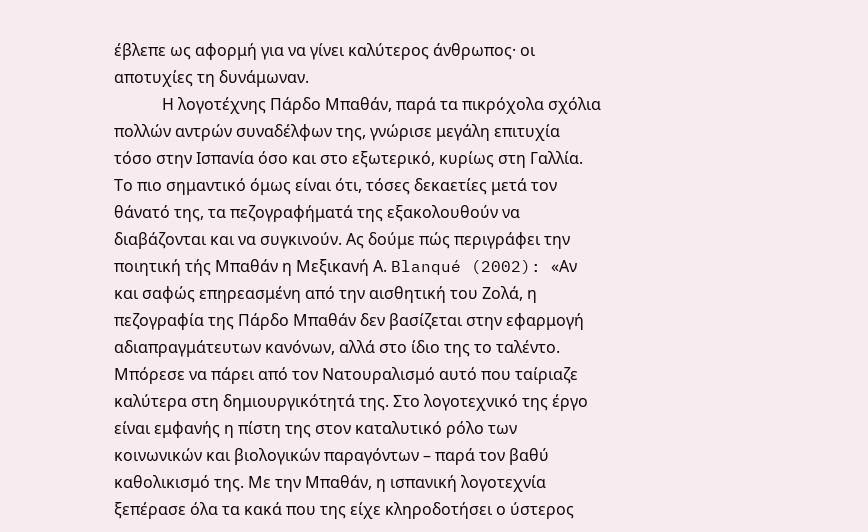έβλεπε ως αφορμή για να γίνει καλύτερος άνθρωπος· οι αποτυχίες τη δυνάμωναν.
            Η λογοτέχνης Πάρδο Μπαθάν, παρά τα πικρόχολα σχόλια πολλών αντρών συναδέλφων της, γνώρισε μεγάλη επιτυχία τόσο στην Ισπανία όσο και στο εξωτερικό, κυρίως στη Γαλλία. Το πιο σημαντικό όμως είναι ότι, τόσες δεκαετίες μετά τον θάνατό της, τα πεζογραφήματά της εξακολουθούν να διαβάζονται και να συγκινούν. Ας δούμε πώς περιγράφει την ποιητική τής Μπαθάν η Μεξικανή Α. Blanqué (2002): «Αν και σαφώς επηρεασμένη από την αισθητική του Ζολά, η πεζογραφία της Πάρδο Μπαθάν δεν βασίζεται στην εφαρμογή αδιαπραγμάτευτων κανόνων, αλλά στο ίδιο της το ταλέντο. Μπόρεσε να πάρει από τον Νατουραλισμό αυτό που ταίριαζε καλύτερα στη δημιουργικότητά της. Στο λογοτεχνικό της έργο είναι εμφανής η πίστη της στον καταλυτικό ρόλο των κοινωνικών και βιολογικών παραγόντων – παρά τον βαθύ καθολικισμό της. Με την Μπαθάν, η ισπανική λογοτεχνία ξεπέρασε όλα τα κακά που της είχε κληροδοτήσει ο ύστερος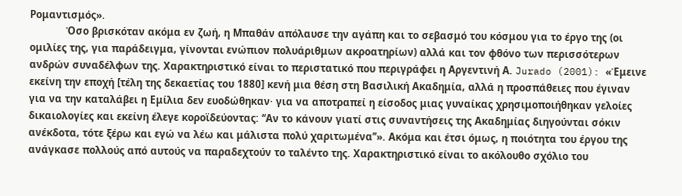Ρομαντισμός».
            Όσο βρισκόταν ακόμα εν ζωή, η Μπαθάν απόλαυσε την αγάπη και το σεβασμό του κόσμου για το έργο της (οι ομιλίες της, για παράδειγμα, γίνονται ενώπιον πολυάριθμων ακροατηρίων) αλλά και τον φθόνο των περισσότερων ανδρών συναδέλφων της. Χαρακτηριστικό είναι το περιστατικό που περιγράφει η Αργεντινή Α. Jurado (2001): «Έμεινε εκείνη την εποχή [τέλη της δεκαετίας του 1880] κενή μια θέση στη Βασιλική Ακαδημία, αλλά η προσπάθειες που έγιναν για να την καταλάβει η Εμίλια δεν ευοδώθηκαν· για να αποτραπεί η είσοδος μιας γυναίκας χρησιμοποιήθηκαν γελοίες δικαιολογίες και εκείνη έλεγε κοροϊδεύοντας: ‘‘Αν το κάνουν γιατί στις συναντήσεις της Ακαδημίας διηγούνται σόκιν ανέκδοτα, τότε ξέρω και εγώ να λέω και μάλιστα πολύ χαριτωμένα’’». Ακόμα και έτσι όμως, η ποιότητα του έργου της ανάγκασε πολλούς από αυτούς να παραδεχτούν το ταλέντο της. Χαρακτηριστικό είναι το ακόλουθο σχόλιο του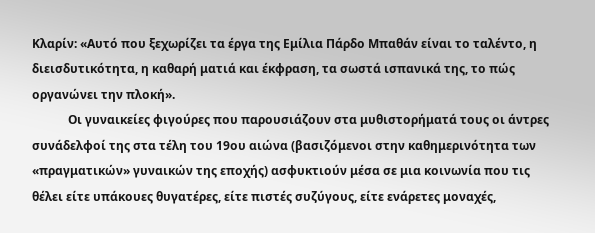Κλαρίν: «Αυτό που ξεχωρίζει τα έργα της Εμίλια Πάρδο Μπαθάν είναι το ταλέντο, η διεισδυτικότητα, η καθαρή ματιά και έκφραση, τα σωστά ισπανικά της, το πώς οργανώνει την πλοκή».
            Οι γυναικείες φιγούρες που παρουσιάζουν στα μυθιστορήματά τους οι άντρες συνάδελφοί της στα τέλη του 19ου αιώνα (βασιζόμενοι στην καθημερινότητα των «πραγματικών» γυναικών της εποχής) ασφυκτιούν μέσα σε μια κοινωνία που τις θέλει είτε υπάκουες θυγατέρες, είτε πιστές συζύγους, είτε ενάρετες μοναχές,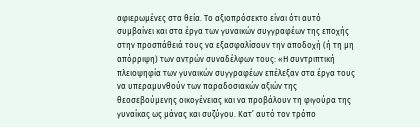αφιερωμένες στα θεία. Το αξιοπρόσεκτο είναι ότι αυτό συμβαίνει και στα έργα των γυναικών συγγραφέων της εποχής στην προσπάθειά τους να εξασφαλίσουν την αποδοχή (ή τη μη απόρριψη) των αντρών συναδέλφων τους: «Η συντριπτική πλειοψηφία των γυναικών συγγραφέων επέλεξαν στα έργα τους να υπεραμυνθούν των παραδοσιακών αξιών της θεοσεβούμενης οικογένειας και να προβάλουν τη φιγούρα της γυναίκας ως μάνας και συζύγου. Κατ’ αυτό τον τρόπο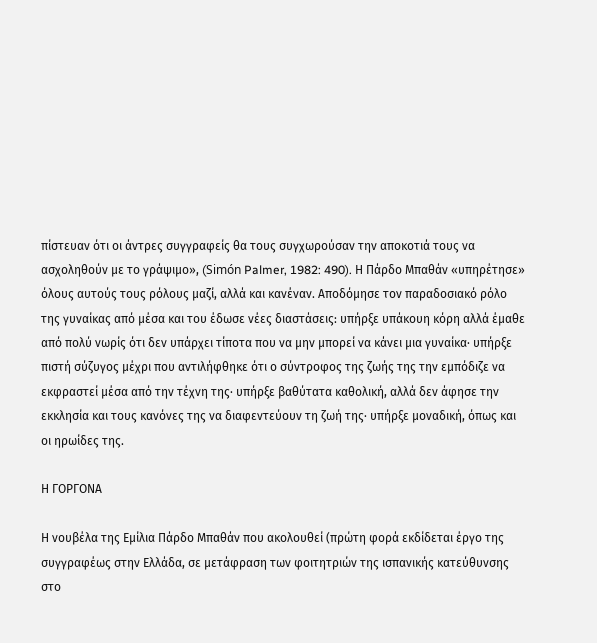πίστευαν ότι οι άντρες συγγραφείς θα τους συγχωρούσαν την αποκοτιά τους να  ασχοληθούν με το γράψιμο», (Simón Palmer, 1982: 490). Η Πάρδο Μπαθάν «υπηρέτησε» όλους αυτούς τους ρόλους μαζί, αλλά και κανέναν. Αποδόμησε τον παραδοσιακό ρόλο της γυναίκας από μέσα και του έδωσε νέες διαστάσεις: υπήρξε υπάκουη κόρη αλλά έμαθε από πολύ νωρίς ότι δεν υπάρχει τίποτα που να μην μπορεί να κάνει μια γυναίκα· υπήρξε πιστή σύζυγος μέχρι που αντιλήφθηκε ότι ο σύντροφος της ζωής της την εμπόδιζε να εκφραστεί μέσα από την τέχνη της· υπήρξε βαθύτατα καθολική, αλλά δεν άφησε την εκκλησία και τους κανόνες της να διαφεντεύουν τη ζωή της· υπήρξε μοναδική, όπως και οι ηρωίδες της.

Η ΓΟΡΓΟΝΑ

Η νουβέλα της Εμίλια Πάρδο Μπαθάν που ακολουθεί (πρώτη φορά εκδίδεται έργο της συγγραφέως στην Ελλάδα, σε μετάφραση των φοιτητριών της ισπανικής κατεύθυνσης στο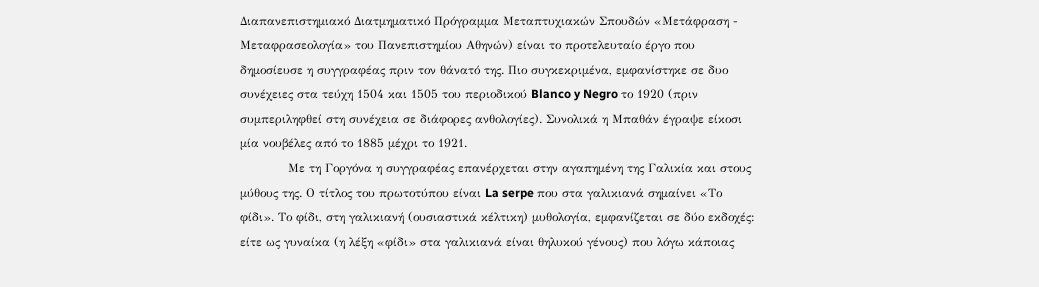Διαπανεπιστημιακό Διατμηματικό Πρόγραμμα Μεταπτυχιακών Σπουδών «Μετάφραση - Μεταφρασεολογία» του Πανεπιστημίου Αθηνών) είναι το προτελευταίο έργο που δημοσίευσε η συγγραφέας πριν τον θάνατό της. Πιο συγκεκριμένα, εμφανίστηκε σε δυο συνέχειες στα τεύχη 1504 και 1505 του περιοδικού Blanco y Negro το 1920 (πριν συμπεριληφθεί στη συνέχεια σε διάφορες ανθολογίες). Συνολικά η Μπαθάν έγραψε είκοσι μία νουβέλες από το 1885 μέχρι το 1921.
            Με τη Γοργόνα η συγγραφέας επανέρχεται στην αγαπημένη της Γαλικία και στους μύθους της. Ο τίτλος του πρωτοτύπου είναι La serpe που στα γαλικιανά σημαίνει «Το φίδι». Το φίδι, στη γαλικιανή (ουσιαστικά κέλτικη) μυθολογία, εμφανίζεται σε δύο εκδοχές: είτε ως γυναίκα (η λέξη «φίδι» στα γαλικιανά είναι θηλυκού γένους) που λόγω κάποιας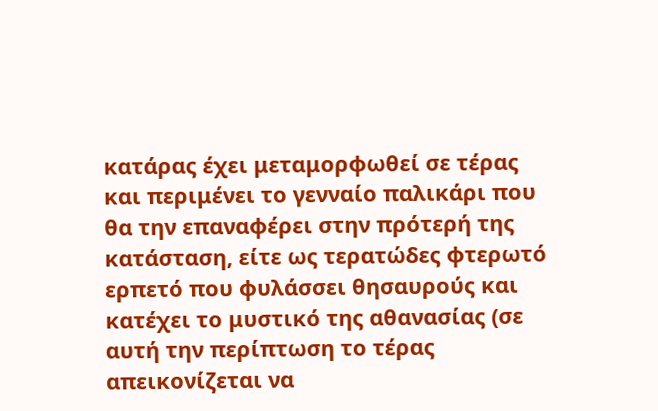κατάρας έχει μεταμορφωθεί σε τέρας και περιμένει το γενναίο παλικάρι που θα την επαναφέρει στην πρότερή της κατάσταση, είτε ως τερατώδες φτερωτό ερπετό που φυλάσσει θησαυρούς και κατέχει το μυστικό της αθανασίας (σε αυτή την περίπτωση το τέρας απεικονίζεται να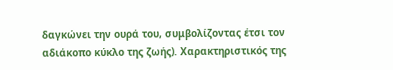δαγκώνει την ουρά του, συμβολίζοντας έτσι τον αδιάκοπο κύκλο της ζωής). Χαρακτηριστικός της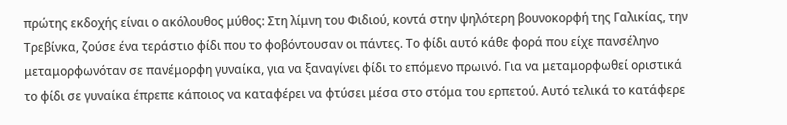πρώτης εκδοχής είναι ο ακόλουθος μύθος: Στη λίμνη του Φιδιού, κοντά στην ψηλότερη βουνοκορφή της Γαλικίας, την Τρεβίνκα, ζούσε ένα τεράστιο φίδι που το φοβόντουσαν οι πάντες. Το φίδι αυτό κάθε φορά που είχε πανσέληνο μεταμορφωνόταν σε πανέμορφη γυναίκα, για να ξαναγίνει φίδι το επόμενο πρωινό. Για να μεταμορφωθεί οριστικά το φίδι σε γυναίκα έπρεπε κάποιος να καταφέρει να φτύσει μέσα στο στόμα του ερπετού. Αυτό τελικά το κατάφερε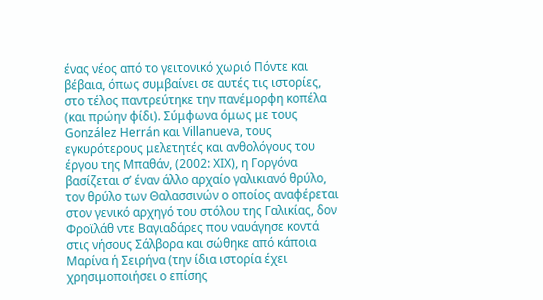ένας νέος από το γειτονικό χωριό Πόντε και βέβαια, όπως συμβαίνει σε αυτές τις ιστορίες, στο τέλος παντρεύτηκε την πανέμορφη κοπέλα (και πρώην φίδι). Σύμφωνα όμως με τους González Herrán και Villanueva, τους εγκυρότερους μελετητές και ανθολόγους του έργου της Μπαθάν, (2002: ΧΙΧ), η Γοργόνα βασίζεται σ’ έναν άλλο αρχαίο γαλικιανό θρύλο, τον θρύλο των Θαλασσινών ο οποίος αναφέρεται στον γενικό αρχηγό του στόλου της Γαλικίας, δον Φροϊλάθ ντε Βαγιαδάρες που ναυάγησε κοντά στις νήσους Σάλβορα και σώθηκε από κάποια Μαρίνα ή Σειρήνα (την ίδια ιστορία έχει χρησιμοποιήσει ο επίσης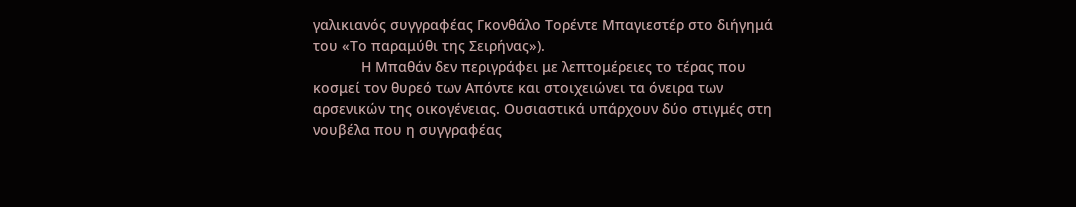γαλικιανός συγγραφέας Γκονθάλο Τορέντε Μπαγιεστέρ στο διήγημά του «Το παραμύθι της Σειρήνας»).
            Η Μπαθάν δεν περιγράφει με λεπτομέρειες το τέρας που κοσμεί τον θυρεό των Απόντε και στοιχειώνει τα όνειρα των αρσενικών της οικογένειας. Ουσιαστικά υπάρχουν δύο στιγμές στη νουβέλα που η συγγραφέας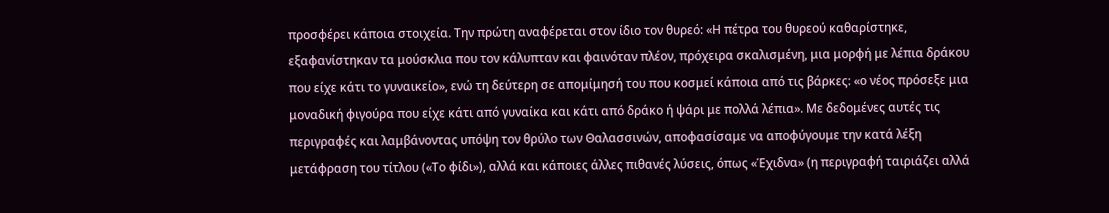προσφέρει κάποια στοιχεία. Την πρώτη αναφέρεται στον ίδιο τον θυρεό: «Η πέτρα του θυρεού καθαρίστηκε, εξαφανίστηκαν τα μούσκλια που τον κάλυπταν και φαινόταν πλέον, πρόχειρα σκαλισμένη, μια μορφή με λέπια δράκου που είχε κάτι το γυναικείο», ενώ τη δεύτερη σε απομίμησή του που κοσμεί κάποια από τις βάρκες: «ο νέος πρόσεξε μια μοναδική φιγούρα που είχε κάτι από γυναίκα και κάτι από δράκο ή ψάρι με πολλά λέπια». Με δεδομένες αυτές τις περιγραφές και λαμβάνοντας υπόψη τον θρύλο των Θαλασσινών, αποφασίσαμε να αποφύγουμε την κατά λέξη μετάφραση του τίτλου («Το φίδι»), αλλά και κάποιες άλλες πιθανές λύσεις, όπως «Έχιδνα» (η περιγραφή ταιριάζει αλλά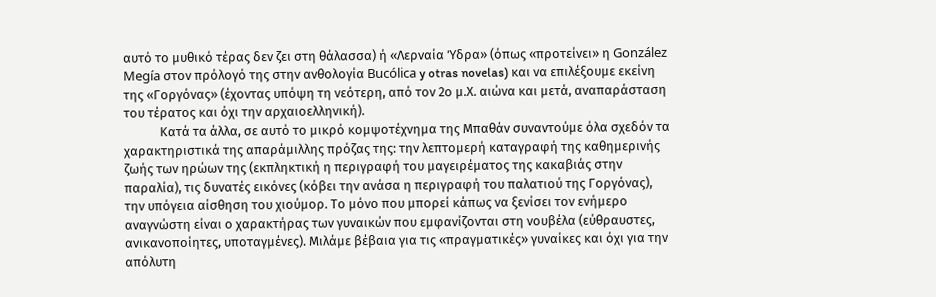αυτό το μυθικό τέρας δεν ζει στη θάλασσα) ή «Λερναία Ύδρα» (όπως «προτείνει» η González Megía στον πρόλογό της στην ανθολογία Bucólica y otras novelas) και να επιλέξουμε εκείνη της «Γοργόνας» (έχοντας υπόψη τη νεότερη, από τον 2ο μ.Χ. αιώνα και μετά, αναπαράσταση του τέρατος και όχι την αρχαιοελληνική).
            Κατά τα άλλα, σε αυτό το μικρό κομψοτέχνημα της Μπαθάν συναντούμε όλα σχεδόν τα χαρακτηριστικά της απαράμιλλης πρόζας της: την λεπτομερή καταγραφή της καθημερινής ζωής των ηρώων της (εκπληκτική η περιγραφή του μαγειρέματος της κακαβιάς στην παραλία), τις δυνατές εικόνες (κόβει την ανάσα η περιγραφή του παλατιού της Γοργόνας), την υπόγεια αίσθηση του χιούμορ. Το μόνο που μπορεί κάπως να ξενίσει τον ενήμερο αναγνώστη είναι ο χαρακτήρας των γυναικών που εμφανίζονται στη νουβέλα (εύθραυστες, ανικανοποίητες, υποταγμένες). Μιλάμε βέβαια για τις «πραγματικές» γυναίκες και όχι για την απόλυτη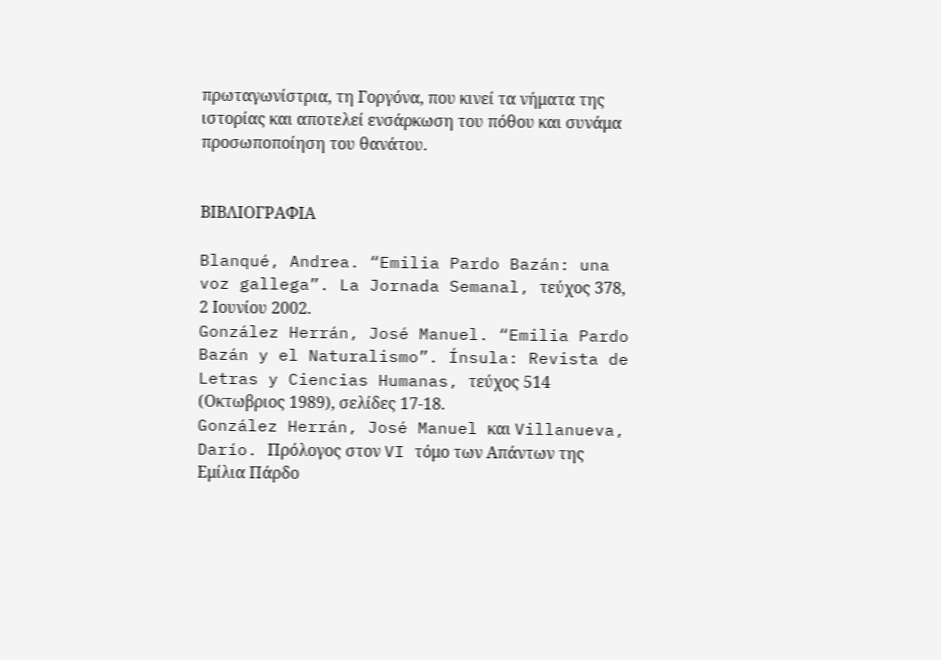πρωταγωνίστρια, τη Γοργόνα, που κινεί τα νήματα της ιστορίας και αποτελεί ενσάρκωση του πόθου και συνάμα προσωποποίηση του θανάτου.


ΒΙΒΛΙΟΓΡΑΦΙΑ

Blanqué, Andrea. “Emilia Pardo Bazán: una voz gallega”. La Jornada Semanal, τεύχος 378, 2 Ιουνίου 2002.
González Herrán, José Manuel. “Emilia Pardo Bazán y el Naturalismo”. Ínsula: Revista de Letras y Ciencias Humanas, τεύχος 514 (Οκτωβριος 1989), σελίδες 17-18.
González Herrán, José Manuel και Villanueva, Darío. Πρόλογος στον VI τόμο των Απάντων της Εμίλια Πάρδο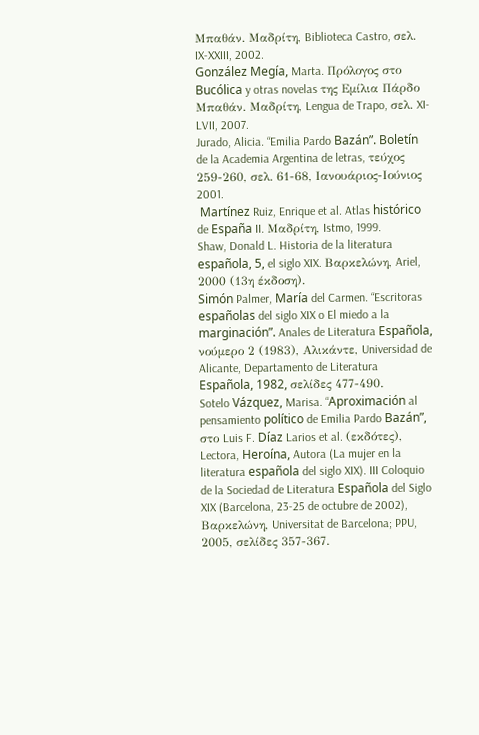Μπαθάν. Μαδρίτη, Biblioteca Castro, σελ. IX-XXIII, 2002.
González Megía, Marta. Πρόλογος στο Bucólica y otras novelas της Εμίλια Πάρδο Μπαθάν. Μαδρίτη, Lengua de Trapo, σελ. XI-LVII, 2007.
Jurado, Alicia. “Emilia Pardo Bazán”. Boletín de la Academia Argentina de letras, τεύχος 259-260, σελ. 61-68, Ιανουάριος-Ιούνιος 2001.
 Martínez Ruiz, Enrique et al. Atlas histórico de España II. Μαδρίτη, Istmo, 1999.
Shaw, Donald L. Historia de la literatura española, 5, el siglo XIX. Βαρκελώνη, Ariel, 2000 (13η έκδοση).
Simón Palmer, María del Carmen. “Escritoras españolas del siglo XIX o El miedo a la marginación”. Anales de Literatura Española, νούμερο 2 (1983), Αλικάντε, Universidad de Alicante, Departamento de Literatura Española, 1982, σελίδες 477-490.
Sotelo Vázquez, Marisa. “Aproximación al pensamiento político de Emilia Pardo Bazán”, στο Luis F. Díaz Larios et al. (εκδότες), Lectora, Heroína, Autora (La mujer en la literatura española del siglo XIX). III Coloquio de la Sociedad de Literatura Española del Siglo XIX (Barcelona, 23-25 de octubre de 2002), Βαρκελώνη, Universitat de Barcelona; PPU, 2005, σελίδες 357-367.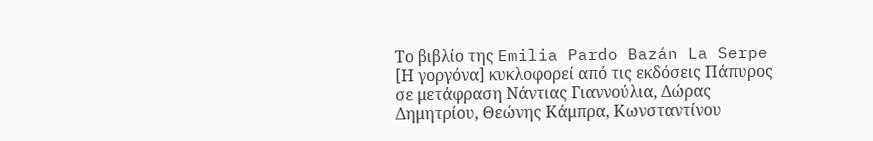Το βιβλίο της Emilia Pardo Bazán La Serpe [Η γοργόνα] κυκλοφορεί από τις εκδόσεις Πάπυρος σε μετάφραση Νάντιας Γιαννούλια, Δώρας Δημητρίου, Θεώνης Κάμπρα, Κωνσταντίνου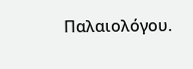Παλαιολόγου.